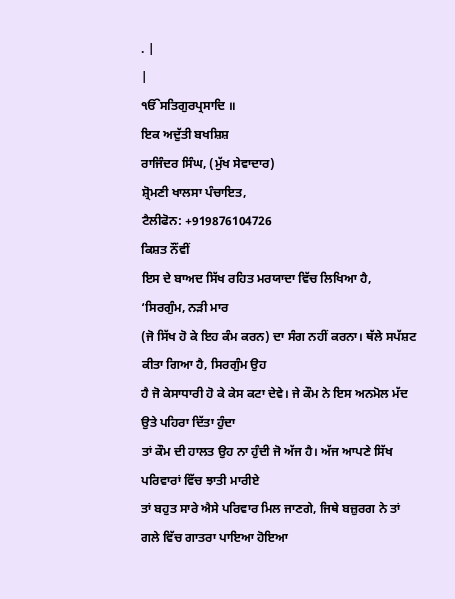. |
|
ੴਸਤਿਗੁਰਪ੍ਰਸਾਦਿ ॥
ਇਕ ਅਦੁੱਤੀ ਬਖਸ਼ਿਸ਼
ਰਾਜਿੰਦਰ ਸਿੰਘ, (ਮੁੱਖ ਸੇਵਾਦਾਰ)
ਸ਼੍ਰੋਮਣੀ ਖਾਲਸਾ ਪੰਚਾਇਤ,
ਟੈਲੀਫੋਨ: +919876104726
ਕਿਸ਼ਤ ਨੌਂਵੀਂ
ਇਸ ਦੇ ਬਾਅਦ ਸਿੱਖ ਰਹਿਤ ਮਰਯਾਦਾ ਵਿੱਚ ਲਿਖਿਆ ਹੈ, ‘ਸਿਰਗੁੰਮ, ਨੜੀ ਮਾਰ
(ਜੋ ਸਿੱਖ ਹੋ ਕੇ ਇਹ ਕੰਮ ਕਰਨ) ਦਾ ਸੰਗ ਨਹੀਂ ਕਰਨਾ। ਥੱਲੇ ਸਪੱਸ਼ਟ ਕੀਤਾ ਗਿਆ ਹੈ, ਸਿਰਗੁੰਮ ਉਹ
ਹੈ ਜੋ ਕੇਸਾਧਾਰੀ ਹੋ ਕੇ ਕੇਸ ਕਟਾ ਦੇਵੇ। ਜੇ ਕੌਮ ਨੇ ਇਸ ਅਨਮੋਲ ਮੱਦ ਉਤੇ ਪਹਿਰਾ ਦਿੱਤਾ ਹੁੰਦਾ
ਤਾਂ ਕੌਮ ਦੀ ਹਾਲਤ ਉਹ ਨਾ ਹੁੰਦੀ ਜੋ ਅੱਜ ਹੈ। ਅੱਜ ਆਪਣੇ ਸਿੱਖ ਪਰਿਵਾਰਾਂ ਵਿੱਚ ਝਾਤੀ ਮਾਰੀਏ
ਤਾਂ ਬਹੁਤ ਸਾਰੇ ਐਸੇ ਪਰਿਵਾਰ ਮਿਲ ਜਾਣਗੇ, ਜਿਥੇ ਬਜ਼ੁਰਗ ਨੇ ਤਾਂ ਗਲੇ ਵਿੱਚ ਗਾਤਰਾ ਪਾਇਆ ਹੋਇਆ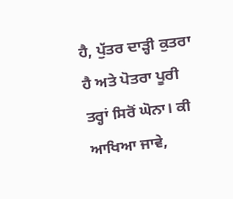ਹੈ, ਪੁੱਤਰ ਦਾੜ੍ਹੀ ਕੁਤਰਾ ਹੈ ਅਤੇ ਪੋਤਰਾ ਪੂਰੀ ਤਰ੍ਹਾਂ ਸਿਰੋਂ ਘੋਨਾ। ਕੀ ਆਖਿਆ ਜਾਵੇ,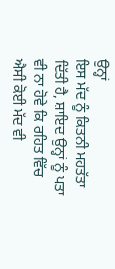ਉਨ੍ਹਾਂ
ਇਸ ਮੱਦ ਨੂੰ ਕਿਤਨੀ ਮਹਤੱਤਾ ਦਿੱਤੀ ਹੈ, ਸ਼ਾਇਦ ਉਨ੍ਹਾਂ ਨੂੰ ਪਤਾ ਵੀ ਨਾ ਹੋਵੇ ਕਿ ਰਹਿਤ ਵਿੱਚ
ਐਸੀ ਕੋਈ ਮੱਦ ਵੀ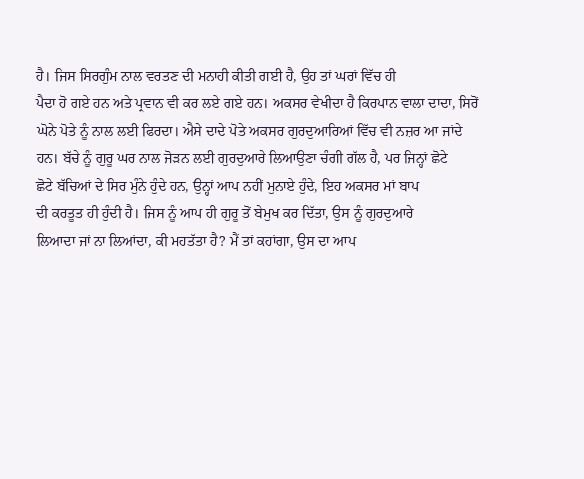ਹੈ। ਜਿਸ ਸਿਰਗੁੰਮ ਨਾਲ ਵਰਤਣ ਦੀ ਮਨਾਹੀ ਕੀਤੀ ਗਈ ਹੈ, ਉਹ ਤਾਂ ਘਰਾਂ ਵਿੱਚ ਹੀ
ਪੈਦਾ ਹੋ ਗਏ ਹਨ ਅਤੇ ਪ੍ਰਵਾਨ ਵੀ ਕਰ ਲਏ ਗਏ ਹਨ। ਅਕਸਰ ਵੇਖੀਦਾ ਹੈ ਕਿਰਪਾਨ ਵਾਲਾ ਦਾਦਾ, ਸਿਰੋਂ
ਘੋਨੇ ਪੋਤੇ ਨੂੰ ਨਾਲ ਲਈ ਫਿਰਦਾ। ਐਸੇ ਦਾਦੇ ਪੋਤੇ ਅਕਸਰ ਗੁਰਦੁਆਰਿਆਂ ਵਿੱਚ ਵੀ ਨਜ਼ਰ ਆ ਜਾਂਦੇ
ਹਨ। ਬੱਚੇ ਨੂੰ ਗੁਰੂ ਘਰ ਨਾਲ ਜੋੜਨ ਲਈ ਗੁਰਦੁਆਰੇ ਲਿਆਉਣਾ ਚੰਗੀ ਗੱਲ ਹੈ, ਪਰ ਜਿਨ੍ਹਾਂ ਛੋਟੇ
ਛੋਟੇ ਬੱਚਿਆਂ ਦੇ ਸਿਰ ਮੁੰਨੇ ਹੁੰਦੇ ਹਨ, ਉਨ੍ਹਾਂ ਆਪ ਨਹੀਂ ਮੁਨਾਏ ਹੁੰਦੇ, ਇਹ ਅਕਸਰ ਮਾਂ ਬਾਪ
ਦੀ ਕਰਤੂਤ ਹੀ ਹੁੰਦੀ ਹੈ। ਜਿਸ ਨੂੰ ਆਪ ਹੀ ਗੁਰੂ ਤੋਂ ਬੇਮੁਖ ਕਰ ਦਿੱਤਾ, ਉਸ ਨੂੰ ਗੁਰਦੁਆਰੇ
ਲਿਆਦਾ ਜਾਂ ਨਾ ਲਿਆਂਦਾ, ਕੀ ਮਹਤੱਤਾ ਹੈ? ਮੈਂ ਤਾਂ ਕਹਾਂਗਾ, ਉਸ ਦਾ ਆਪ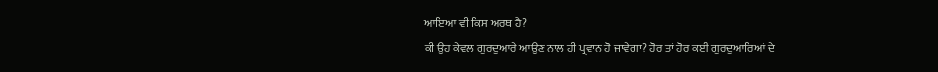ਆਇਆ ਵੀ ਕਿਸ ਅਰਥ ਹੈ?
ਕੀ ਉਹ ਕੇਵਲ ਗੁਰਦੁਆਰੇ ਆਉਣ ਨਾਲ ਹੀ ਪ੍ਰਵਾਨ ਹੋ ਜਾਵੇਗਾ? ਹੋਰ ਤਾਂ ਹੋਰ ਕਈ ਗੁਰਦੁਆਰਿਆਂ ਦੇ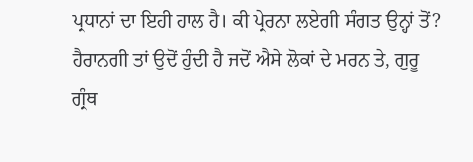ਪ੍ਰਧਾਨਾਂ ਦਾ ਇਹੀ ਹਾਲ ਹੈ। ਕੀ ਪ੍ਰੇਰਨਾ ਲਏਗੀ ਸੰਗਤ ਉਨ੍ਹਾਂ ਤੋਂ?
ਹੈਰਾਨਗੀ ਤਾਂ ਉਦੋਂ ਹੁੰਦੀ ਹੈ ਜਦੋਂ ਐਸੇ ਲੋਕਾਂ ਦੇ ਮਰਨ ਤੇ, ਗੁਰੂ
ਗ੍ਰੰਥ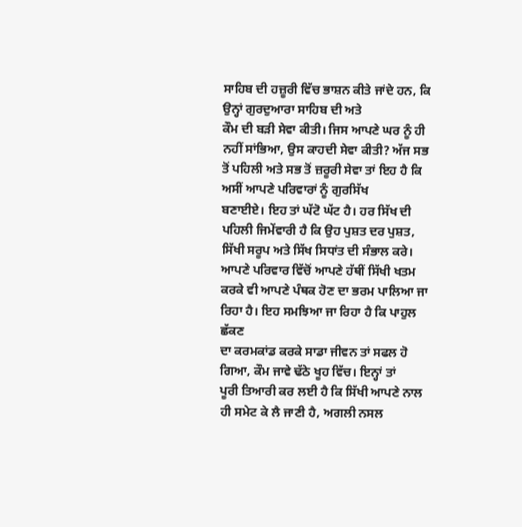ਸਾਹਿਬ ਦੀ ਹਜ਼ੂਰੀ ਵਿੱਚ ਭਾਸ਼ਨ ਕੀਤੇ ਜਾਂਦੇ ਹਨ, ਕਿ ਉਨ੍ਹਾਂ ਗੁਰਦੁਆਰਾ ਸਾਹਿਬ ਦੀ ਅਤੇ
ਕੌਮ ਦੀ ਬੜੀ ਸੇਵਾ ਕੀਤੀ। ਜਿਸ ਆਪਣੇ ਘਰ ਨੂੰ ਹੀ ਨਹੀਂ ਸਾਂਭਿਆ, ਉਸ ਕਾਹਦੀ ਸੇਵਾ ਕੀਤੀ? ਅੱਜ ਸਭ
ਤੋਂ ਪਹਿਲੀ ਅਤੇ ਸਭ ਤੋਂ ਜ਼ਰੂਰੀ ਸੇਵਾ ਤਾਂ ਇਹ ਹੈ ਕਿ ਅਸੀਂ ਆਪਣੇ ਪਰਿਵਾਰਾਂ ਨੂੰ ਗੁਰਸਿੱਖ
ਬਣਾਈਏ। ਇਹ ਤਾਂ ਘੱਟੋ ਘੱਟ ਹੈ। ਹਰ ਸਿੱਖ ਦੀ ਪਹਿਲੀ ਜਿਮੇਂਵਾਰੀ ਹੈ ਕਿ ਉਹ ਪੁਸ਼ਤ ਦਰ ਪੁਸ਼ਤ,
ਸਿੱਖੀ ਸਰੂਪ ਅਤੇ ਸਿੱਖ ਸਿਧਾਂਤ ਦੀ ਸੰਭਾਲ ਕਰੇ। ਆਪਣੇ ਪਰਿਵਾਰ ਵਿੱਚੋਂ ਆਪਣੇ ਹੱਥੀਂ ਸਿੱਖੀ ਖਤਮ
ਕਰਕੇ ਵੀ ਆਪਣੇ ਪੰਥਕ ਹੋਣ ਦਾ ਭਰਮ ਪਾਲਿਆ ਜਾ ਰਿਹਾ ਹੈ। ਇਹ ਸਮਝਿਆ ਜਾ ਰਿਹਾ ਹੈ ਕਿ ਪਾਹੁਲ ਛੱਕਣ
ਦਾ ਕਰਮਕਾਂਡ ਕਰਕੇ ਸਾਡਾ ਜੀਵਨ ਤਾਂ ਸਫਲ ਹੋ ਗਿਆ, ਕੌਮ ਜਾਵੇ ਢੱਠੇ ਖੂਹ ਵਿੱਚ। ਇਨ੍ਹਾਂ ਤਾਂ
ਪੂਰੀ ਤਿਆਰੀ ਕਰ ਲਈ ਹੈ ਕਿ ਸਿੱਖੀ ਆਪਣੇ ਨਾਲ ਹੀ ਸਮੇਟ ਕੇ ਲੈ ਜਾਣੀ ਹੈ, ਅਗਲੀ ਨਸਲ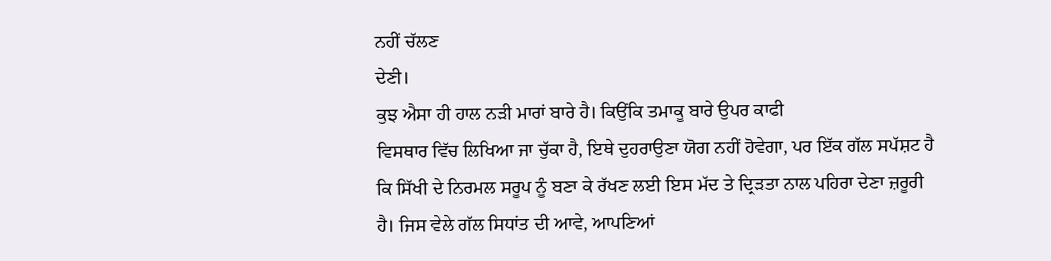ਨਹੀਂ ਚੱਲਣ
ਦੇਣੀ।
ਕੁਝ ਐਸਾ ਹੀ ਹਾਲ ਨੜੀ ਮਾਰਾਂ ਬਾਰੇ ਹੈ। ਕਿਉਂਕਿ ਤਮਾਕੂ ਬਾਰੇ ਉਪਰ ਕਾਫੀ
ਵਿਸਥਾਰ ਵਿੱਚ ਲਿਖਿਆ ਜਾ ਚੁੱਕਾ ਹੈ, ਇਥੇ ਦੁਹਰਾਉਣਾ ਯੋਗ ਨਹੀਂ ਹੋਵੇਗਾ, ਪਰ ਇੱਕ ਗੱਲ ਸਪੱਸ਼ਟ ਹੈ
ਕਿ ਸਿੱਖੀ ਦੇ ਨਿਰਮਲ ਸਰੂਪ ਨੂੰ ਬਣਾ ਕੇ ਰੱਖਣ ਲਈ ਇਸ ਮੱਦ ਤੇ ਦ੍ਰਿੜਤਾ ਨਾਲ ਪਹਿਰਾ ਦੇਣਾ ਜ਼ਰੂਰੀ
ਹੈ। ਜਿਸ ਵੇਲੇ ਗੱਲ ਸਿਧਾਂਤ ਦੀ ਆਵੇ, ਆਪਣਿਆਂ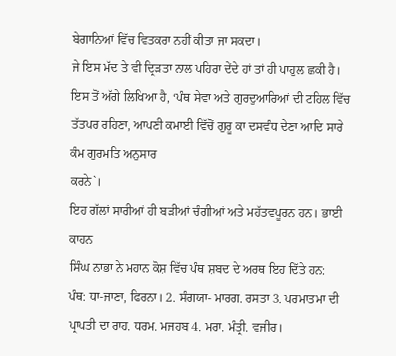ਬੇਗਾਨਿਆਂ ਵਿੱਚ ਵਿਤਕਰਾ ਨਹੀਂ ਕੀਤਾ ਜਾ ਸਕਦਾ।
ਜੇ ਇਸ ਮੱਦ ਤੇ ਵੀ ਦ੍ਰਿੜਤਾ ਨਾਲ ਪਹਿਰਾ ਦੇਂਦੇ ਹਾਂ ਤਾਂ ਹੀ ਪਾਹੁਲ ਛਕੀ ਹੈ।
ਇਸ ਤੋਂ ਅੱਗੇ ਲਿਖਿਆ ਹੈ, ‘ਪੰਥ ਸੇਵਾ ਅਤੇ ਗੁਰਦੁਆਰਿਆਂ ਦੀ ਟਹਿਲ ਵਿੱਚ
ਤੱਤਪਰ ਰਹਿਣਾ, ਆਪਣੀ ਕਮਾਈ ਵਿੱਚੋਂ ਗੁਰੂ ਕਾ ਦਸਵੰਧ ਦੇਣਾ ਆਦਿ ਸਾਰੇ ਕੰਮ ਗੁਰਮਤਿ ਅਨੁਸਾਰ
ਕਰਨੇ`।
ਇਹ ਗੱਲਾਂ ਸਾਰੀਆਂ ਹੀ ਬੜੀਆਂ ਚੰਗੀਆਂ ਅਤੇ ਮਹੱਤਵਪੂਰਨ ਹਨ। ਭਾਈ ਕਾਹਨ
ਸਿੰਘ ਨਾਭਾ ਨੇ ਮਹਾਨ ਕੋਸ਼ ਵਿੱਚ ਪੰਥ ਸ਼ਬਦ ਦੇ ਅਰਥ ਇਹ ਦਿੱਤੇ ਹਨ:
ਪੰਥ: ਧਾ-ਜਾਣਾ, ਫਿਰਨਾ। 2. ਸੰਗਯਾ- ਮਾਰਗ. ਰਸਤਾ 3. ਪਰਮਾਤਮਾ ਦੀ
ਪ੍ਰਾਪਤੀ ਦਾ ਰਾਹ. ਧਰਮ. ਮਜਹਬ 4. ਮਰਾ. ਮੰਤ੍ਰੀ. ਵਜੀਰ।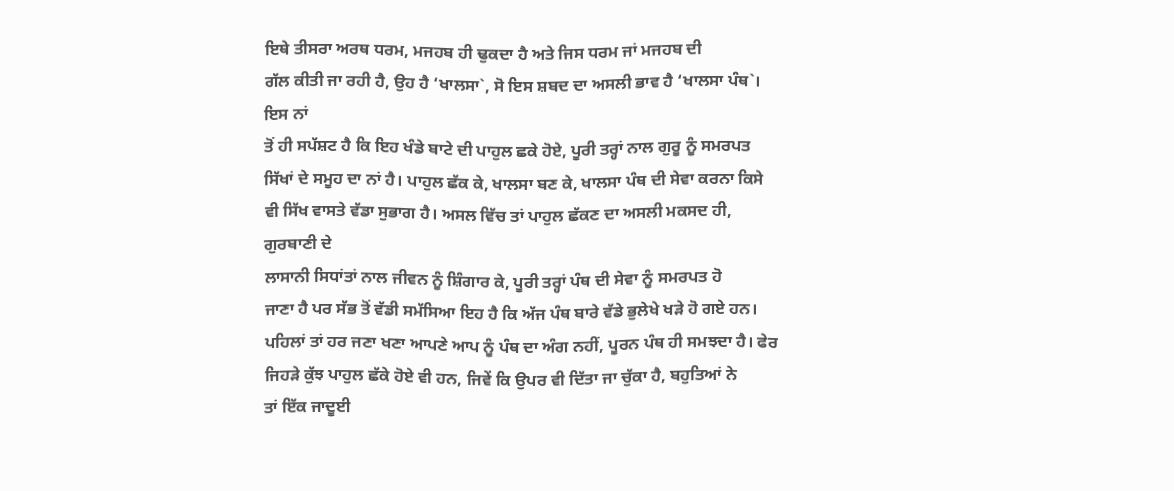ਇਥੇ ਤੀਸਰਾ ਅਰਥ ਧਰਮ, ਮਜਹਬ ਹੀ ਢੁਕਦਾ ਹੈ ਅਤੇ ਜਿਸ ਧਰਮ ਜਾਂ ਮਜਹਬ ਦੀ
ਗੱਲ ਕੀਤੀ ਜਾ ਰਹੀ ਹੈ, ਉਹ ਹੈ ‘ਖਾਲਸਾ`, ਸੋ ਇਸ ਸ਼ਬਦ ਦਾ ਅਸਲੀ ਭਾਵ ਹੈ ‘ਖਾਲਸਾ ਪੰਥ`। ਇਸ ਨਾਂ
ਤੋਂ ਹੀ ਸਪੱਸ਼ਟ ਹੈ ਕਿ ਇਹ ਖੰਡੇ ਬਾਟੇ ਦੀ ਪਾਹੁਲ ਛਕੇ ਹੋਏ, ਪੂਰੀ ਤਰ੍ਹਾਂ ਨਾਲ ਗੁਰੂ ਨੂੰ ਸਮਰਪਤ
ਸਿੱਖਾਂ ਦੇ ਸਮੂਹ ਦਾ ਨਾਂ ਹੈ। ਪਾਹੁਲ ਛੱਕ ਕੇ, ਖਾਲਸਾ ਬਣ ਕੇ, ਖਾਲਸਾ ਪੰਥ ਦੀ ਸੇਵਾ ਕਰਨਾ ਕਿਸੇ
ਵੀ ਸਿੱਖ ਵਾਸਤੇ ਵੱਡਾ ਸੁਭਾਗ ਹੈ। ਅਸਲ ਵਿੱਚ ਤਾਂ ਪਾਹੁਲ ਛੱਕਣ ਦਾ ਅਸਲੀ ਮਕਸਦ ਹੀ, ਗੁਰਬਾਣੀ ਦੇ
ਲਾਸਾਨੀ ਸਿਧਾਂਤਾਂ ਨਾਲ ਜੀਵਨ ਨੂੰ ਸ਼ਿੰਗਾਰ ਕੇ, ਪੂਰੀ ਤਰ੍ਹਾਂ ਪੰਥ ਦੀ ਸੇਵਾ ਨੂੰ ਸਮਰਪਤ ਹੋ
ਜਾਣਾ ਹੈ ਪਰ ਸੱਭ ਤੋਂ ਵੱਡੀ ਸਮੱਸਿਆ ਇਹ ਹੈ ਕਿ ਅੱਜ ਪੰਥ ਬਾਰੇ ਵੱਡੇ ਭੁਲੇਖੇ ਖੜੇ ਹੋ ਗਏ ਹਨ।
ਪਹਿਲਾਂ ਤਾਂ ਹਰ ਜਣਾ ਖਣਾ ਆਪਣੇ ਆਪ ਨੂੰ ਪੰਥ ਦਾ ਅੰਗ ਨਹੀਂ, ਪੂਰਨ ਪੰਥ ਹੀ ਸਮਝਦਾ ਹੈ। ਫੇਰ
ਜਿਹੜੇ ਕੁੱਝ ਪਾਹੁਲ ਛੱਕੇ ਹੋਏ ਵੀ ਹਨ, ਜਿਵੇਂ ਕਿ ਉਪਰ ਵੀ ਦਿੱਤਾ ਜਾ ਚੁੱਕਾ ਹੈ, ਬਹੁਤਿਆਂ ਨੇ
ਤਾਂ ਇੱਕ ਜਾਦੂਈ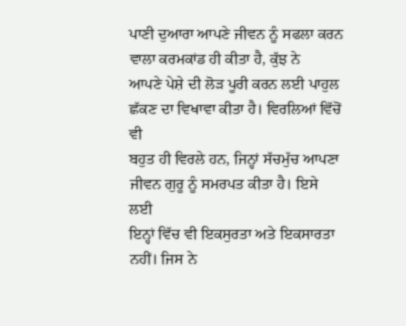ਪਾਣੀ ਦੁਆਰਾ ਆਪਣੇ ਜੀਵਨ ਨੂੰ ਸਫਲਾ ਕਰਨ ਵਾਲਾ ਕਰਮਕਾਂਡ ਹੀ ਕੀਤਾ ਹੈ, ਕੁੱਝ ਨੇ
ਆਪਣੇ ਪੇਸ਼ੇ ਦੀ ਲੋੜ ਪੂਰੀ ਕਰਨ ਲਈ ਪਾਹੁਲ ਛੱਕਣ ਦਾ ਵਿਖਾਵਾ ਕੀਤਾ ਹੈ। ਵਿਰਲਿਆਂ ਵਿੱਚੋਂ ਵੀ
ਬਹੁਤ ਹੀ ਵਿਰਲੇ ਹਨ, ਜਿਨ੍ਹਾਂ ਸੱਚਮੁੱਚ ਆਪਣਾ ਜੀਵਨ ਗੁਰੂ ਨੂੰ ਸਮਰਪਤ ਕੀਤਾ ਹੈ। ਇਸੇ ਲਈ
ਇਨ੍ਹਾਂ ਵਿੱਚ ਵੀ ਇਕਸੁਰਤਾ ਅਤੇ ਇਕਸਾਰਤਾ ਨਹੀਂ। ਜਿਸ ਨੇ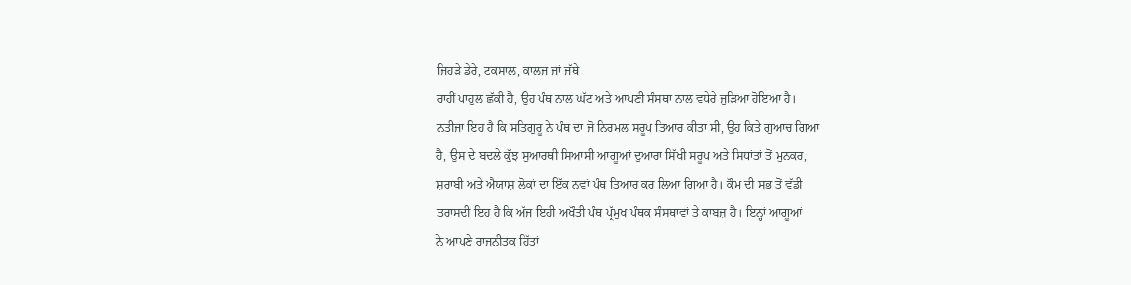ਜਿਹੜੇ ਡੇਰੇ, ਟਕਸਾਲ, ਕਾਲਜ ਜਾਂ ਜੱਥੇ
ਰਾਹੀਂ ਪਾਹੁਲ ਛੱਕੀ ਹੈ, ਉਹ ਪੰਥ ਨਾਲ ਘੱਟ ਅਤੇ ਆਪਣੀ ਸੰਸਥਾ ਨਾਲ ਵਧੇਰੇ ਜੁੜਿਆ ਹੋਇਆ ਹੈ।
ਨਤੀਜਾ ਇਹ ਹੈ ਕਿ ਸਤਿਗੁਰੂ ਨੇ ਪੰਥ ਦਾ ਜੋ ਨਿਰਮਲ ਸਰੂਪ ਤਿਆਰ ਕੀਤਾ ਸੀ, ਉਹ ਕਿਤੇ ਗੁਆਚ ਗਿਆ
ਹੈ, ਉਸ ਦੇ ਬਦਲੇ ਕੁੱਝ ਸੁਆਰਥੀ ਸਿਆਸੀ ਆਗੂਆਂ ਦੁਆਰਾ ਸਿੱਖੀ ਸਰੂਪ ਅਤੇ ਸਿਧਾਂਤਾਂ ਤੋਂ ਮੁਨਕਰ,
ਸ਼ਰਾਬੀ ਅਤੇ ਐਯਾਸ਼ ਲੋਕਾਂ ਦਾ ਇੱਕ ਨਵਾਂ ਪੰਥ ਤਿਆਰ ਕਰ ਲਿਆ ਗਿਆ ਹੈ। ਕੌਮ ਦੀ ਸਭ ਤੋਂ ਵੱਡੀ
ਤਰਾਸਦੀ ਇਹ ਹੈ ਕਿ ਅੱਜ ਇਹੀ ਅਖੌਤੀ ਪੰਥ ਪ੍ਰੱਮੁਖ ਪੰਥਕ ਸੰਸਥਾਵਾਂ ਤੇ ਕਾਬਜ਼ ਹੈ। ਇਨ੍ਹਾਂ ਆਗੂਆਂ
ਨੇ ਆਪਣੇ ਰਾਜਨੀਤਕ ਹਿੱਤਾਂ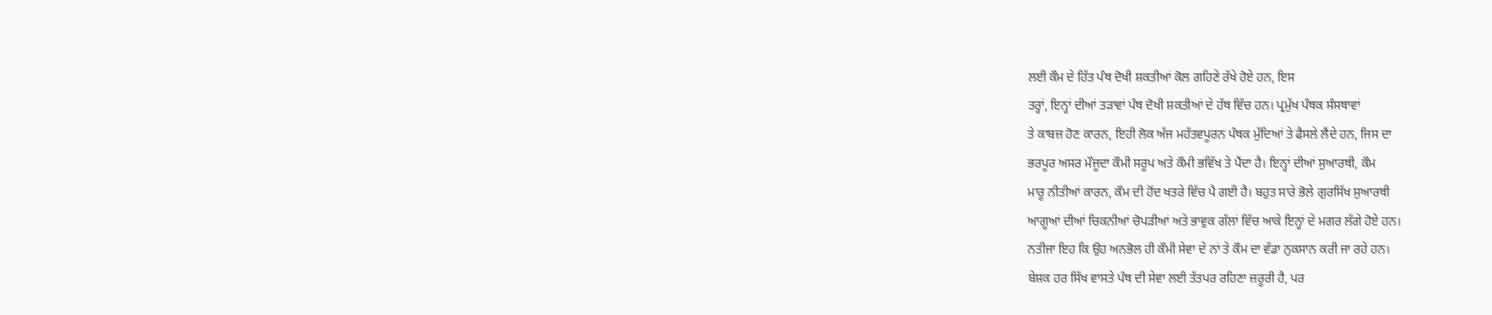ਲਈ ਕੌਮ ਦੇ ਹਿੱਤ ਪੰਥ ਦੋਖੀ ਸ਼ਕਤੀਆਂ ਕੋਲ ਗਹਿਣੇ ਰੱਖੇ ਹੋਏ ਹਨ, ਇਸ
ਤਰ੍ਹਾਂ, ਇਨ੍ਹਾਂ ਦੀਆਂ ਤੜਾਵਾਂ ਪੰਥ ਦੋਖੀ ਸ਼ਕਤੀਆਂ ਦੇ ਹੱਥ ਵਿੱਚ ਹਨ। ਪ੍ਰਮੁੱਖ ਪੰਥਕ ਸੰਸਥਾਵਾਂ
ਤੇ ਕਾਬਜ਼ ਹੋਣ ਕਾਰਨ, ਇਹੀ ਲੋਕ ਅੱਜ ਮਹੱਤਵਪੂਰਨ ਪੰਥਕ ਮੁੱਦਿਆਂ ਤੇ ਫੈਸਲੇ ਲੈਂਦੇ ਹਨ, ਜਿਸ ਦਾ
ਭਰਪੂਰ ਅਸਰ ਮੌਜੂਦਾ ਕੌਮੀ ਸਰੂਪ ਅਤੇ ਕੌਮੀ ਭਵਿੱਖ ਤੇ ਪੈਂਦਾ ਹੈ। ਇਨ੍ਹਾਂ ਦੀਆਂ ਸੁਆਰਥੀ, ਕੌਮ
ਮਾਰੂ ਨੀਤੀਆਂ ਕਾਰਨ, ਕੌਮ ਦੀ ਹੋਂਦ ਖਤਰੇ ਵਿੱਚ ਪੈ ਗਈ ਹੈ। ਬਹੁਤ ਸਾਰੇ ਭੋਲੇ ਗੁਰਸਿੱਖ ਸੁਆਰਥੀ
ਆਗੂਆਂ ਦੀਆਂ ਚਿਕਨੀਆਂ ਚੋਪੜੀਆਂ ਅਤੇ ਭਾਵੁਕ ਗੱਲਾਂ ਵਿੱਚ ਆਕੇ ਇਨ੍ਹਾਂ ਦੇ ਮਗਰ ਲੱਗੇ ਹੋਏ ਹਨ।
ਨਤੀਜਾ ਇਹ ਕਿ ਉਹ ਅਨਭੋਲ ਹੀ ਕੌਮੀ ਸੇਵਾ ਦੇ ਨਾਂ ਤੇ ਕੌਮ ਦਾ ਵੱਡਾ ਨੁਕਸਾਨ ਕਰੀ ਜਾ ਰਹੇ ਹਨ।
ਬੇਸ਼ਕ ਹਰ ਸਿੱਖ ਵਾਸਤੇ ਪੰਥ ਦੀ ਸੇਵਾ ਲਈ ਤੱਤਪਰ ਰਹਿਣਾ ਜ਼ਰੂਰੀ ਹੈ, ਪਰ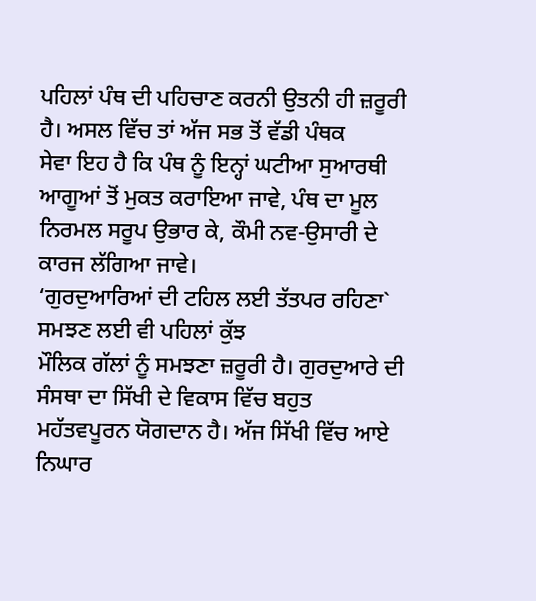ਪਹਿਲਾਂ ਪੰਥ ਦੀ ਪਹਿਚਾਣ ਕਰਨੀ ਉਤਨੀ ਹੀ ਜ਼ਰੂਰੀ ਹੈ। ਅਸਲ ਵਿੱਚ ਤਾਂ ਅੱਜ ਸਭ ਤੋਂ ਵੱਡੀ ਪੰਥਕ
ਸੇਵਾ ਇਹ ਹੈ ਕਿ ਪੰਥ ਨੂੰ ਇਨ੍ਹਾਂ ਘਟੀਆ ਸੁਆਰਥੀ ਆਗੂਆਂ ਤੋਂ ਮੁਕਤ ਕਰਾਇਆ ਜਾਵੇ, ਪੰਥ ਦਾ ਮੂਲ
ਨਿਰਮਲ ਸਰੂਪ ਉਭਾਰ ਕੇ, ਕੌਮੀ ਨਵ-ਉਸਾਰੀ ਦੇ ਕਾਰਜ ਲੱਗਿਆ ਜਾਵੇ।
‘ਗੁਰਦੁਆਰਿਆਂ ਦੀ ਟਹਿਲ ਲਈ ਤੱਤਪਰ ਰਹਿਣਾ` ਸਮਝਣ ਲਈ ਵੀ ਪਹਿਲਾਂ ਕੁੱਝ
ਮੌਲਿਕ ਗੱਲਾਂ ਨੂੰ ਸਮਝਣਾ ਜ਼ਰੂਰੀ ਹੈ। ਗੁਰਦੁਆਰੇ ਦੀ ਸੰਸਥਾ ਦਾ ਸਿੱਖੀ ਦੇ ਵਿਕਾਸ ਵਿੱਚ ਬਹੁਤ
ਮਹੱਤਵਪੂਰਨ ਯੋਗਦਾਨ ਹੈ। ਅੱਜ ਸਿੱਖੀ ਵਿੱਚ ਆਏ ਨਿਘਾਰ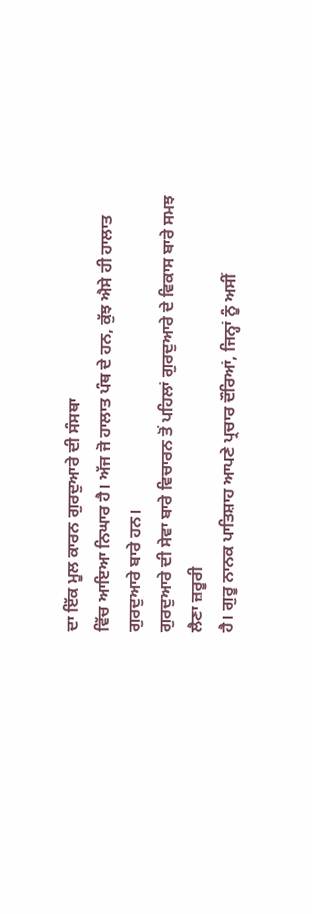ਦਾ ਇੱਕ ਮੂਲ ਕਾਰਨ ਗੁਰਦੁਆਰੇ ਦੀ ਸੰਸਥਾ
ਵਿੱਚ ਆਇਆ ਨਿਘਾਰ ਹੈ। ਅੱਜ ਜੋ ਹਾਲਾਤ ਪੰਥ ਦੇ ਹਨ, ਕੁੱਝ ਐਸੇ ਹੀ ਹਾਲਾਤ ਗੁਰਦੁਆਰੇ ਬਾਰੇ ਹਨ।
ਗੁਰਦੁਆਰੇ ਦੀ ਸੇਵਾ ਬਾਰੇ ਵਿਚਾਰਨ ਤੋਂ ਪਹਿਲਾਂ ਗੁਰਦੁਆਰੇ ਦੇ ਵਿਕਾਸ ਬਾਰੇ ਸਮਝ ਲੈਣਾ ਜ਼ਰੂਰੀ
ਹੈ। ਗੁਰੂ ਨਾਨਕ ਪਾਤਿਸ਼ਾਹ ਆਪਣੇ ਪ੍ਰਚਾਰ ਦੌਰਿਆਂ, ਜਿਨ੍ਹਾਂ ਨੂੰ ਅਸੀਂ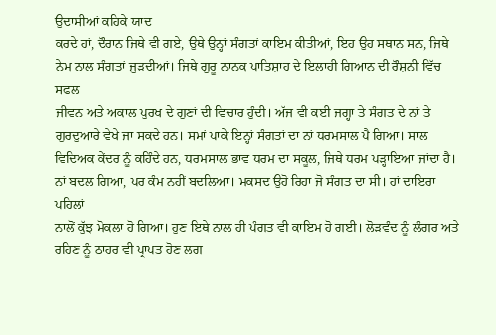ਉਦਾਸੀਆਂ ਕਹਿਕੇ ਯਾਦ
ਕਰਦੇ ਹਾਂ, ਦੌਰਾਨ ਜਿਥੇ ਵੀ ਗਏ, ਉਥੇ ਉਨ੍ਹਾਂ ਸੰਗਤਾਂ ਕਾਇਮ ਕੀਤੀਆਂ, ਇਹ ਉਹ ਸਥਾਨ ਸਨ, ਜਿਥੇ
ਨੇਮ ਨਾਲ ਸੰਗਤਾਂ ਜੁੜਦੀਆਂ। ਜਿਥੇ ਗੁਰੂ ਨਾਨਕ ਪਾਤਿਸ਼ਾਹ ਦੇ ਇਲਾਹੀ ਗਿਆਨ ਦੀ ਰੌਸ਼ਨੀ ਵਿੱਚ ਸਫਲ
ਜੀਵਨ ਅਤੇ ਅਕਾਲ ਪੁਰਖ ਦੇ ਗੁਣਾਂ ਦੀ ਵਿਚਾਰ ਹੁੰਦੀ। ਅੱਜ ਵੀ ਕਈ ਜਗ੍ਹਾ ਤੇ ਸੰਗਤ ਦੇ ਨਾਂ ਤੇ
ਗੁਰਦੁਆਰੇ ਵੇਖੇ ਜਾ ਸਕਦੇ ਹਨ। ਸਮਾਂ ਪਾਕੇ ਇਨ੍ਹਾਂ ਸੰਗਤਾਂ ਦਾ ਨਾਂ ਧਰਮਸਾਲ ਪੈ ਗਿਆ। ਸਾਲ
ਵਿਦਿਅਕ ਕੇਂਦਰ ਨੂੰ ਕਹਿੰਦੇ ਹਨ, ਧਰਮਸਾਲ ਭਾਵ ਧਰਮ ਦਾ ਸਕੂਲ, ਜਿਥੇ ਧਰਮ ਪੜ੍ਹਾਇਆ ਜਾਂਦਾ ਹੈ।
ਨਾਂ ਬਦਲ ਗਿਆ, ਪਰ ਕੰਮ ਨਹੀਂ ਬਦਲਿਆ। ਮਕਸਦ ਉਹੋ ਰਿਹਾ ਜੋ ਸੰਗਤ ਦਾ ਸੀ। ਹਾਂ ਦਾਇਰਾ ਪਹਿਲਾਂ
ਨਾਲੋਂ ਕੁੱਝ ਮੋਕਲਾ ਹੋ ਗਿਆ। ਹੁਣ ਇਥੇ ਨਾਲ ਹੀ ਪੰਗਤ ਵੀ ਕਾਇਮ ਹੋ ਗਈ। ਲੋੜਵੰਦ ਨੂੰ ਲੰਗਰ ਅਤੇ
ਰਹਿਣ ਨੂੰ ਠਾਹਰ ਵੀ ਪ੍ਰਾਪਤ ਹੋਣ ਲਗ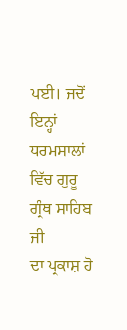ਪਈ। ਜਦੋਂ ਇਨ੍ਹਾਂ ਧਰਮਸਾਲਾਂ ਵਿੱਚ ਗੁਰੂ ਗ੍ਰੰਥ ਸਾਹਿਬ ਜੀ
ਦਾ ਪ੍ਰਕਾਸ਼ ਹੋ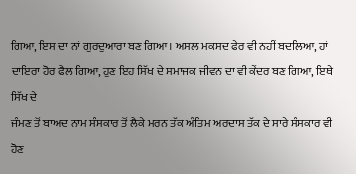ਗਿਆ, ਇਸ ਦਾ ਨਾਂ ਗੁਰਦੁਆਰਾ ਬਣ ਗਿਆ। ਅਸਲ ਮਕਸਦ ਫੇਰ ਵੀ ਨਹੀਂ ਬਦਲਿਆ, ਹਾਂ
ਦਾਇਰਾ ਹੋਰ ਫੈਲ ਗਿਆ, ਹੁਣ ਇਹ ਸਿੱਖ ਦੇ ਸਮਾਜਕ ਜੀਵਨ ਦਾ ਵੀ ਕੇਂਦਰ ਬਣ ਗਿਆ, ਇਥੇ ਸਿੱਖ ਦੇ
ਜੰਮਣ ਤੋਂ ਬਾਅਦ ਨਾਮ ਸੰਸਕਾਰ ਤੋਂ ਲੈਕੇ ਮਰਨ ਤੱਕ ਅੰਤਿਮ ਅਰਦਾਸ ਤੱਕ ਦੇ ਸਾਰੇ ਸੰਸਕਾਰ ਵੀ ਹੋਣ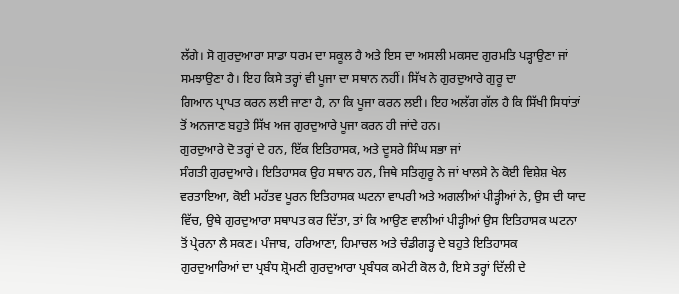ਲੱਗੇ। ਸੋ ਗੁਰਦੁਆਰਾ ਸਾਡਾ ਧਰਮ ਦਾ ਸਕੂਲ ਹੈ ਅਤੇ ਇਸ ਦਾ ਅਸਲੀ ਮਕਸਦ ਗੁਰਮਤਿ ਪੜ੍ਹਾਉਣਾ ਜਾਂ
ਸਮਝਾਉਣਾ ਹੈ। ਇਹ ਕਿਸੇ ਤਰ੍ਹਾਂ ਵੀ ਪੂਜਾ ਦਾ ਸਥਾਨ ਨਹੀਂ। ਸਿੱਖ ਨੇ ਗੁਰਦੁਆਰੇ ਗੁਰੂ ਦਾ
ਗਿਆਨ ਪ੍ਰਾਪਤ ਕਰਨ ਲਈ ਜਾਣਾ ਹੈ, ਨਾ ਕਿ ਪੂਜਾ ਕਰਨ ਲਈ। ਇਹ ਅਲੱਗ ਗੱਲ ਹੈ ਕਿ ਸਿੱਖੀ ਸਿਧਾਂਤਾਂ
ਤੋਂ ਅਨਜਾਣ ਬਹੁਤੇ ਸਿੱਖ ਅਜ ਗੁਰਦੁਆਰੇ ਪੂਜਾ ਕਰਨ ਹੀ ਜਾਂਦੇ ਹਨ।
ਗੁਰਦੁਆਰੇ ਦੋ ਤਰ੍ਹਾਂ ਦੇ ਹਨ, ਇੱਕ ਇਤਿਹਾਸਕ, ਅਤੇ ਦੂਸਰੇ ਸਿੰਘ ਸਭਾ ਜਾਂ
ਸੰਗਤੀ ਗੁਰਦੁਆਰੇ। ਇਤਿਹਾਸਕ ਉਹ ਸਥਾਨ ਹਨ, ਜਿਥੇ ਸਤਿਗੁਰੂ ਨੇ ਜਾਂ ਖਾਲਸੇ ਨੇ ਕੋਈ ਵਿਸ਼ੇਸ਼ ਖੇਲ
ਵਰਤਾਇਆ, ਕੋਈ ਮਹੱਤਵ ਪੂਰਨ ਇਤਿਹਾਸਕ ਘਟਨਾ ਵਾਪਰੀ ਅਤੇ ਅਗਲੀਆਂ ਪੀੜ੍ਹੀਆਂ ਨੇ, ਉਸ ਦੀ ਯਾਦ
ਵਿੱਚ, ਉਥੇ ਗੁਰਦੁਆਰਾ ਸਥਾਪਤ ਕਰ ਦਿੱਤਾ, ਤਾਂ ਕਿ ਆਉਣ ਵਾਲੀਆਂ ਪੀੜ੍ਹੀਆਂ ਉਸ ਇਤਿਹਾਸਕ ਘਟਨਾ
ਤੋਂ ਪ੍ਰੇਰਨਾ ਲੈ ਸਕਣ। ਪੰਜਾਬ, ਹਰਿਆਣਾ, ਹਿਮਾਚਲ ਅਤੇ ਚੰਡੀਗੜ੍ਹ ਦੇ ਬਹੁਤੇ ਇਤਿਹਾਸਕ
ਗੁਰਦੁਆਰਿਆਂ ਦਾ ਪ੍ਰਬੰਧ ਸ਼੍ਰੋਮਣੀ ਗੁਰਦੁਆਰਾ ਪ੍ਰਬੰਧਕ ਕਮੇਟੀ ਕੋਲ ਹੈ, ਇਸੇ ਤਰ੍ਹਾਂ ਦਿੱਲੀ ਦੇ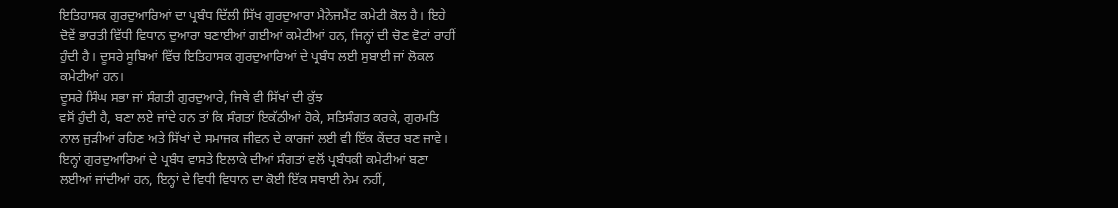ਇਤਿਹਾਸਕ ਗੁਰਦੁਆਰਿਆਂ ਦਾ ਪ੍ਰਬੰਧ ਦਿੱਲੀ ਸਿੱਖ ਗੁਰਦੁਆਰਾ ਮੈਨੇਜਮੈਂਟ ਕਮੇਟੀ ਕੋਲ ਹੈ। ਇਹੇ
ਦੋਵੇਂ ਭਾਰਤੀ ਵਿੱਧੀ ਵਿਧਾਨ ਦੁਆਰਾ ਬਣਾਈਆਂ ਗਈਆਂ ਕਮੇਟੀਆਂ ਹਨ, ਜਿਨ੍ਹਾਂ ਦੀ ਚੋਣ ਵੋਟਾਂ ਰਾਹੀਂ
ਹੁੰਦੀ ਹੈ। ਦੂਸਰੇ ਸੂਬਿਆਂ ਵਿੱਚ ਇਤਿਹਾਸਕ ਗੁਰਦੁਆਰਿਆਂ ਦੇ ਪ੍ਰਬੰਧ ਲਈ ਸੁਬਾਈ ਜਾਂ ਲੋਕਲ
ਕਮੇਟੀਆਂ ਹਨ।
ਦੂਸਰੇ ਸਿੰਘ ਸਭਾ ਜਾਂ ਸੰਗਤੀ ਗੁਰਦੁਆਰੇ, ਜਿਥੇ ਵੀ ਸਿੱਖਾਂ ਦੀ ਕੁੱਝ
ਵਸੋਂ ਹੁੰਦੀ ਹੈ, ਬਣਾ ਲਏ ਜਾਂਦੇ ਹਨ ਤਾਂ ਕਿ ਸੰਗਤਾਂ ਇਕੱਠੀਆਂ ਹੋਕੇ, ਸਤਿਸੰਗਤ ਕਰਕੇ, ਗੁਰਮਤਿ
ਨਾਲ ਜੁੜੀਆਂ ਰਹਿਣ ਅਤੇ ਸਿੱਖਾਂ ਦੇ ਸਮਾਜਕ ਜੀਵਨ ਦੇ ਕਾਰਜਾਂ ਲਈ ਵੀ ਇੱਕ ਕੇਂਦਰ ਬਣ ਜਾਵੇ।
ਇਨ੍ਹਾਂ ਗੁਰਦੁਆਰਿਆਂ ਦੇ ਪ੍ਰਬੰਧ ਵਾਸਤੇ ਇਲਾਕੇ ਦੀਆਂ ਸੰਗਤਾਂ ਵਲੋਂ ਪ੍ਰਬੰਧਕੀ ਕਮੇਟੀਆਂ ਬਣਾ
ਲਈਆਂ ਜਾਂਦੀਆਂ ਹਨ, ਇਨ੍ਹਾਂ ਦੇ ਵਿਧੀ ਵਿਧਾਨ ਦਾ ਕੋਈ ਇੱਕ ਸਥਾਈ ਨੇਮ ਨਹੀਂ,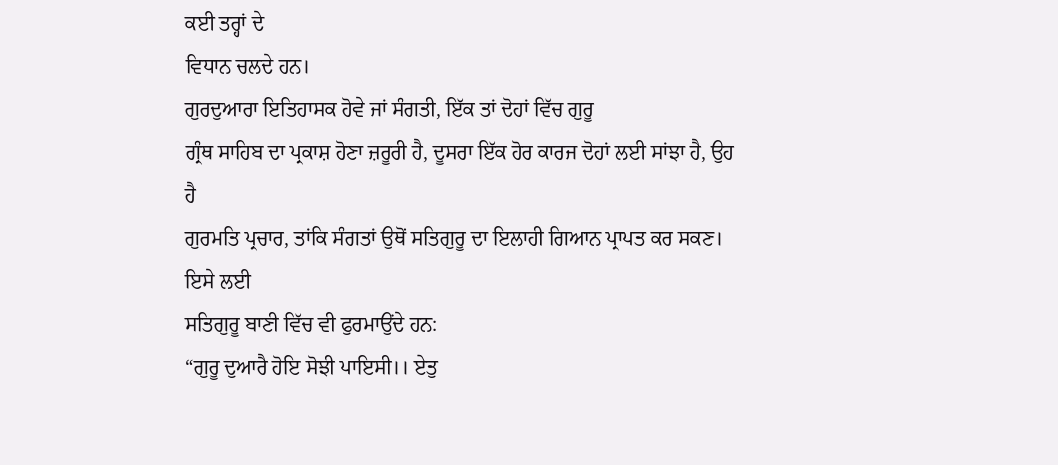ਕਈ ਤਰ੍ਹਾਂ ਦੇ
ਵਿਧਾਨ ਚਲਦੇ ਹਨ।
ਗੁਰਦੁਆਰਾ ਇਤਿਹਾਸਕ ਹੋਵੇ ਜਾਂ ਸੰਗਤੀ, ਇੱਕ ਤਾਂ ਦੋਹਾਂ ਵਿੱਚ ਗੁਰੂ
ਗ੍ਰੰਥ ਸਾਹਿਬ ਦਾ ਪ੍ਰਕਾਸ਼ ਹੋਣਾ ਜ਼ਰੂਰੀ ਹੈ, ਦੂਸਰਾ ਇੱਕ ਹੋਰ ਕਾਰਜ ਦੋਹਾਂ ਲਈ ਸਾਂਝਾ ਹੈ, ਉਹ ਹੈ
ਗੁਰਮਤਿ ਪ੍ਰਚਾਰ, ਤਾਂਕਿ ਸੰਗਤਾਂ ਉਥੋਂ ਸਤਿਗੁਰੂ ਦਾ ਇਲਾਹੀ ਗਿਆਨ ਪ੍ਰਾਪਤ ਕਰ ਸਕਣ। ਇਸੇ ਲਈ
ਸਤਿਗੁਰੂ ਬਾਣੀ ਵਿੱਚ ਵੀ ਫੁਰਮਾਉਂਦੇ ਹਨ:
“ਗੁਰੂ ਦੁਆਰੈ ਹੋਇ ਸੋਝੀ ਪਾਇਸੀ।। ਏਤੁ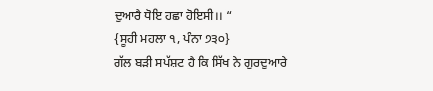ਦੁਆਰੈ ਧੋਇ ਹਛਾ ਹੋਇਸੀ।। “
{ਸੂਹੀ ਮਹਲਾ ੧, ਪੰਨਾ ੭੩੦}
ਗੱਲ ਬੜੀ ਸਪੱਸ਼ਟ ਹੈ ਕਿ ਸਿੱਖ ਨੇ ਗੁਰਦੁਆਰੇ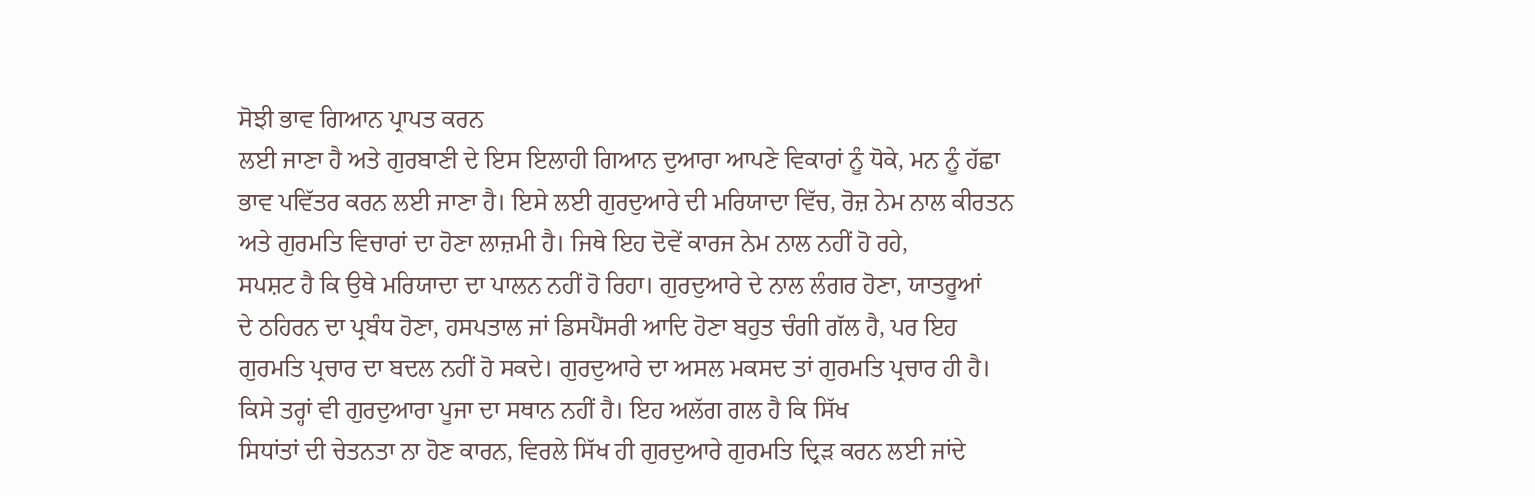ਸੋਝੀ ਭਾਵ ਗਿਆਨ ਪ੍ਰਾਪਤ ਕਰਨ
ਲਈ ਜਾਣਾ ਹੈ ਅਤੇ ਗੁਰਬਾਣੀ ਦੇ ਇਸ ਇਲਾਹੀ ਗਿਆਨ ਦੁਆਰਾ ਆਪਣੇ ਵਿਕਾਰਾਂ ਨੂੰ ਧੋਕੇ, ਮਨ ਨੂੰ ਹੱਛਾ
ਭਾਵ ਪਵਿੱਤਰ ਕਰਨ ਲਈ ਜਾਣਾ ਹੈ। ਇਸੇ ਲਈ ਗੁਰਦੁਆਰੇ ਦੀ ਮਰਿਯਾਦਾ ਵਿੱਚ, ਰੋਜ਼ ਨੇਮ ਨਾਲ ਕੀਰਤਨ
ਅਤੇ ਗੁਰਮਤਿ ਵਿਚਾਰਾਂ ਦਾ ਹੋਣਾ ਲਾਜ਼ਮੀ ਹੈ। ਜਿਥੇ ਇਹ ਦੋਵੇਂ ਕਾਰਜ ਨੇਮ ਨਾਲ ਨਹੀਂ ਹੋ ਰਹੇ,
ਸਪਸ਼ਟ ਹੈ ਕਿ ਉਥੇ ਮਰਿਯਾਦਾ ਦਾ ਪਾਲਨ ਨਹੀਂ ਹੋ ਰਿਹਾ। ਗੁਰਦੁਆਰੇ ਦੇ ਨਾਲ ਲੰਗਰ ਹੋਣਾ, ਯਾਤਰੂਆਂ
ਦੇ ਠਹਿਰਨ ਦਾ ਪ੍ਰਬੰਧ ਹੋਣਾ, ਹਸਪਤਾਲ ਜਾਂ ਡਿਸਪੈਂਸਰੀ ਆਦਿ ਹੋਣਾ ਬਹੁਤ ਚੰਗੀ ਗੱਲ ਹੈ, ਪਰ ਇਹ
ਗੁਰਮਤਿ ਪ੍ਰਚਾਰ ਦਾ ਬਦਲ ਨਹੀਂ ਹੋ ਸਕਦੇ। ਗੁਰਦੁਆਰੇ ਦਾ ਅਸਲ ਮਕਸਦ ਤਾਂ ਗੁਰਮਤਿ ਪ੍ਰਚਾਰ ਹੀ ਹੈ।
ਕਿਸੇ ਤਰ੍ਹਾਂ ਵੀ ਗੁਰਦੁਆਰਾ ਪੂਜਾ ਦਾ ਸਥਾਨ ਨਹੀਂ ਹੈ। ਇਹ ਅਲੱਗ ਗਲ ਹੈ ਕਿ ਸਿੱਖ
ਸਿਧਾਂਤਾਂ ਦੀ ਚੇਤਨਤਾ ਨਾ ਹੋਣ ਕਾਰਨ, ਵਿਰਲੇ ਸਿੱਖ ਹੀ ਗੁਰਦੁਆਰੇ ਗੁਰਮਤਿ ਦ੍ਰਿੜ ਕਰਨ ਲਈ ਜਾਂਦੇ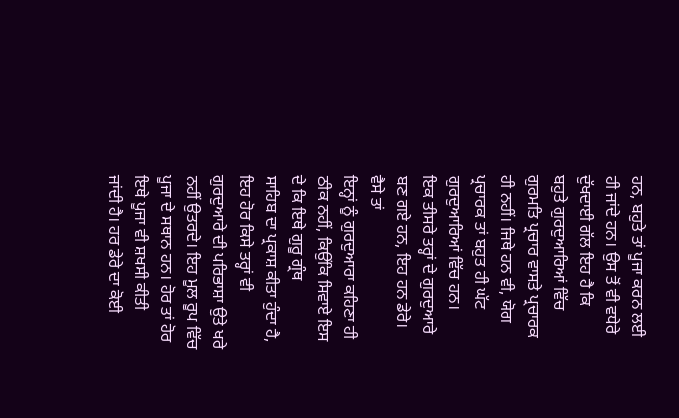ਹਨ, ਬਹੁਤੇ ਤਾਂ ਪੂਜਾ ਕਰਨ ਲਈ ਹੀ ਜਾਂਦੇ ਹਨ। ਉਸ ਤੋਂ ਵੀ ਵਧੇਰੇ ਦੁੱਖਦਾਈ ਗੱਲ ਇਹ ਹੈ ਕਿ
ਬਹੁਤੇ ਗੁਰਦੁਆਰਿਆਂ ਵਿੱਚ ਗੁਰਮਤਿ ਪ੍ਰਚਾਰ ਵਾਸਤੇ ਪ੍ਰਚਾਰਕ ਹੀ ਨਹੀਂ। ਜਿਥੇ ਹਨ ਵੀ, ਯੋਗ
ਪ੍ਰਚਾਰਕ ਤਾਂ ਬਹੁਤ ਹੀ ਘੱਟ ਗੁਰਦੁਆਰਿਆਂ ਵਿੱਚ ਹਨ।
ਇਕ ਤੀਸਰੇ ਤਰ੍ਹਾਂ ਦੇ ਗੁਰਦੁਆਰੇ ਬਣ ਗਏ ਹਨ, ਇਹ ਹਨ ਡੇਰੇ। ਵੈਸੇ ਤਾਂ
ਇਨ੍ਹਾਂ ਨੂੰ ਗੁਰਦੁਆਰਾ ਕਹਿਣਾ ਹੀ ਠੀਕ ਨਹੀਂ, ਕਿਉਂਕਿ ਸਿਵਾਏ ਇਸ ਦੇ ਕਿ ਇਥੇ ਗੁਰੂ ਗ੍ਰੰਥ
ਸਾਹਿਬ ਦਾ ਪ੍ਰਕਾਸ਼ ਕੀਤਾ ਹੁੰਦਾ ਹੈ, ਇਹ ਹੋਰ ਕਿਸੇ ਤਰ੍ਹਾਂ ਵੀ ਗੁਰਦੁਆਰੇ ਦੀ ਪਰਿਭਾਸ਼ਾ ਉਤੇ ਖਰੇ
ਨਹੀਂ ਉਤਰਦੇ। ਇਹ ਮੂਲ ਰੂਪ ਵਿੱਚ ਪੂਜਾ ਦੇ ਸਥਾਨ ਹਨ। ਹੋਰ ਤਾਂ ਹੋਰ ਇਥੇ ਪੂਜਾ ਵੀ ਸ਼ਖਸੀ ਕੀਤੀ
ਜਾਂਦੀ ਹੈ। ਹਰ ਡੇਰੇ ਦਾ ਕੋਈ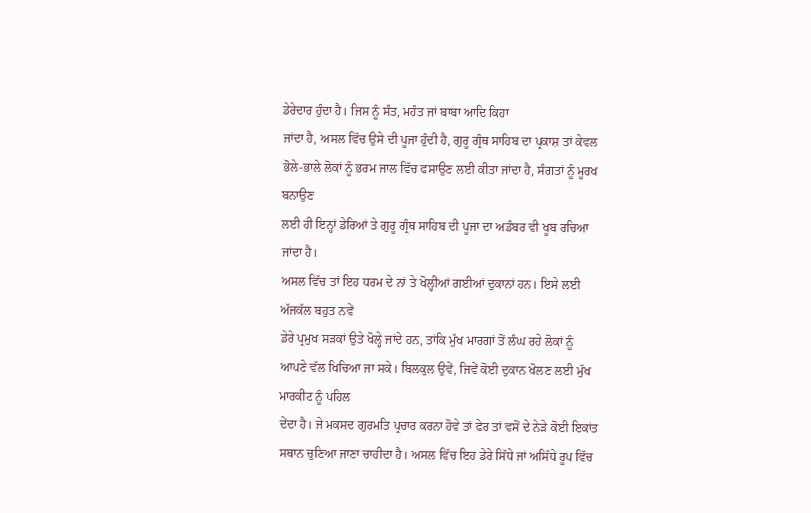ਡੇਰੇਦਾਰ ਹੁੰਦਾ ਹੈ। ਜਿਸ ਨੂੰ ਸੰਤ, ਮਹੰਤ ਜਾਂ ਬਾਬਾ ਆਦਿ ਕਿਹਾ
ਜਾਂਦਾ ਹੈ, ਅਸਲ ਵਿੱਚ ਉਸੇ ਦੀ ਪੂਜਾ ਹੁੰਦੀ ਹੈ, ਗੁਰੂ ਗ੍ਰੰਥ ਸਾਹਿਬ ਦਾ ਪ੍ਰਕਾਸ਼ ਤਾਂ ਕੇਵਲ
ਭੋਲੇ-ਭਾਲੇ ਲੋਕਾਂ ਨੂੰ ਭਰਮ ਜਾਲ ਵਿੱਚ ਫਸਾਉਣ ਲਈ ਕੀਤਾ ਜਾਂਦਾ ਹੈ, ਸੰਗਤਾਂ ਨੂੰ ਮੂਰਖ ਬਨਾਉਣ
ਲਈ ਹੀ ਇਨ੍ਹਾਂ ਡੇਰਿਆਂ ਤੇ ਗੁਰੂ ਗ੍ਰੰਥ ਸਾਹਿਬ ਦੀ ਪੂਜਾ ਦਾ ਅਡੰਬਰ ਵੀ ਖੂਬ ਰਚਿਆ ਜਾਂਦਾ ਹੈ।
ਅਸਲ ਵਿੱਚ ਤਾਂ ਇਹ ਧਰਮ ਦੇ ਨਾਂ ਤੇ ਖੋਲ੍ਹੀਆਂ ਗਈਆਂ ਦੁਕਾਨਾਂ ਹਨ। ਇਸੇ ਲਈ ਅੱਜਕੱਲ ਬਹੁਤ ਨਵੇਂ
ਡੇਰੇ ਪ੍ਰਮੁਖ ਸੜਕਾਂ ਉਤੇ ਖੋਲ੍ਹੇ ਜਾਂਦੇ ਹਨ, ਤਾਂਕਿ ਮੁੱਖ ਮਾਰਗਾਂ ਤੋਂ ਲੰਘ ਰਹੇ ਲੋਕਾਂ ਨੂੰ
ਆਪਣੇ ਵੱਲ ਖਿਚਿਆ ਜਾ ਸਕੇ। ਬਿਲਕੁਲ ਉਵੇਂ, ਜਿਵੇਂ ਕੋਈ ਦੁਕਾਨ ਖੋਲਣ ਲਈ ਮੁੱਖ ਮਾਰਕੀਟ ਨੂੰ ਪਹਿਲ
ਦੇਂਦਾ ਹੈ। ਜੇ ਮਕਸਦ ਗੁਰਮਤਿ ਪ੍ਰਚਾਰ ਕਰਨਾ ਹੋਵੇ ਤਾਂ ਫੇਰ ਤਾਂ ਵਸੋਂ ਦੇ ਨੇੜੇ ਕੋਈ ਇਕਾਂਤ
ਸਥਾਨ ਚੁਣਿਆ ਜਾਣਾ ਚਾਹੀਦਾ ਹੈ। ਅਸਲ ਵਿੱਚ ਇਹ ਡੇਰੇ ਸਿੱਧੇ ਜਾਂ ਅਸਿੱਧੇ ਰੂਪ ਵਿੱਚ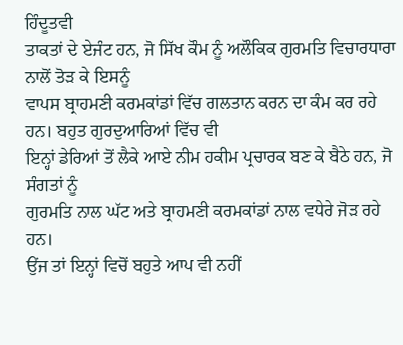ਹਿੰਦੂਤਵੀ
ਤਾਕਤਾਂ ਦੇ ਏਜੰਟ ਹਨ, ਜੋ ਸਿੱਖ ਕੌਮ ਨੂੰ ਅਲੌਕਿਕ ਗੁਰਮਤਿ ਵਿਚਾਰਧਾਰਾ ਨਾਲੋਂ ਤੋੜ ਕੇ ਇਸਨੂੰ
ਵਾਪਸ ਬ੍ਰਾਹਮਣੀ ਕਰਮਕਾਂਡਾਂ ਵਿੱਚ ਗਲਤਾਨ ਕਰਨ ਦਾ ਕੰਮ ਕਰ ਰਹੇ ਹਨ। ਬਹੁਤ ਗੁਰਦੁਆਰਿਆਂ ਵਿੱਚ ਵੀ
ਇਨ੍ਹਾਂ ਡੇਰਿਆਂ ਤੋਂ ਲੈਕੇ ਆਏ ਨੀਮ ਹਕੀਮ ਪ੍ਰਚਾਰਕ ਬਣ ਕੇ ਬੈਠੇ ਹਨ, ਜੋ ਸੰਗਤਾਂ ਨੂੰ
ਗੁਰਮਤਿ ਨਾਲ ਘੱਟ ਅਤੇ ਬ੍ਰਾਹਮਣੀ ਕਰਮਕਾਂਡਾਂ ਨਾਲ ਵਧੇਰੇ ਜੋੜ ਰਹੇ ਹਨ।
ਉਂਜ ਤਾਂ ਇਨ੍ਹਾਂ ਵਿਚੋਂ ਬਹੁਤੇ ਆਪ ਵੀ ਨਹੀਂ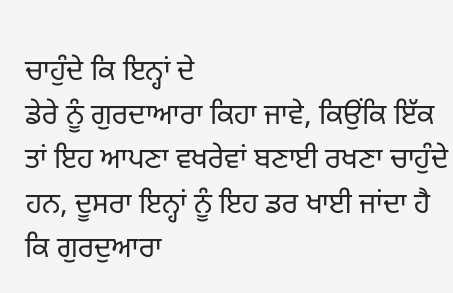ਚਾਹੁੰਦੇ ਕਿ ਇਨ੍ਹਾਂ ਦੇ
ਡੇਰੇ ਨੂੰ ਗੁਰਦਾਆਰਾ ਕਿਹਾ ਜਾਵੇ, ਕਿਉਂਕਿ ਇੱਕ ਤਾਂ ਇਹ ਆਪਣਾ ਵਖਰੇਵਾਂ ਬਣਾਈ ਰਖਣਾ ਚਾਹੁੰਦੇ
ਹਨ, ਦੂਸਰਾ ਇਨ੍ਹਾਂ ਨੂੰ ਇਹ ਡਰ ਖਾਈ ਜਾਂਦਾ ਹੈ ਕਿ ਗੁਰਦੁਆਰਾ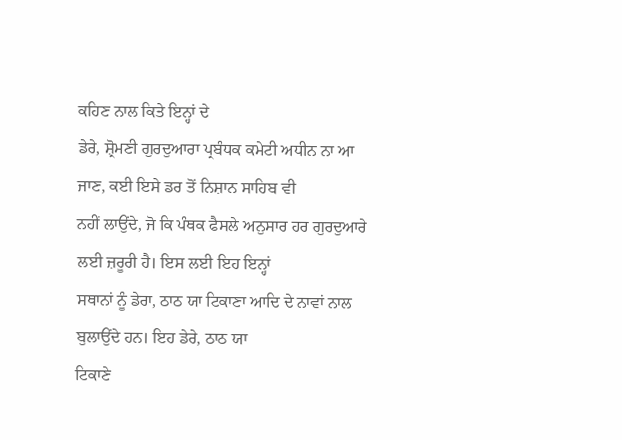ਕਹਿਣ ਨਾਲ ਕਿਤੇ ਇਨ੍ਹਾਂ ਦੇ
ਡੇਰੇ, ਸ਼੍ਰੋਮਣੀ ਗੁਰਦੁਆਰਾ ਪ੍ਰਬੰਧਕ ਕਮੇਟੀ ਅਧੀਨ ਨਾ ਆ ਜਾਣ, ਕਈ ਇਸੇ ਡਰ ਤੋਂ ਨਿਸ਼ਾਨ ਸਾਹਿਬ ਵੀ
ਨਹੀਂ ਲਾਉਂਦੇ, ਜੋ ਕਿ ਪੰਥਕ ਫੈਸਲੇ ਅਨੁਸਾਰ ਹਰ ਗੁਰਦੁਆਰੇ ਲਈ ਜ਼ਰੂਰੀ ਹੈ। ਇਸ ਲਈ ਇਹ ਇਨ੍ਹਾਂ
ਸਥਾਨਾਂ ਨੂੰ ਡੇਰਾ, ਠਾਠ ਯਾ ਟਿਕਾਣਾ ਆਦਿ ਦੇ ਨਾਵਾਂ ਨਾਲ ਬੁਲਾਉਂਦੇ ਹਨ। ਇਹ ਡੇਰੇ, ਠਾਠ ਯਾ
ਟਿਕਾਣੇ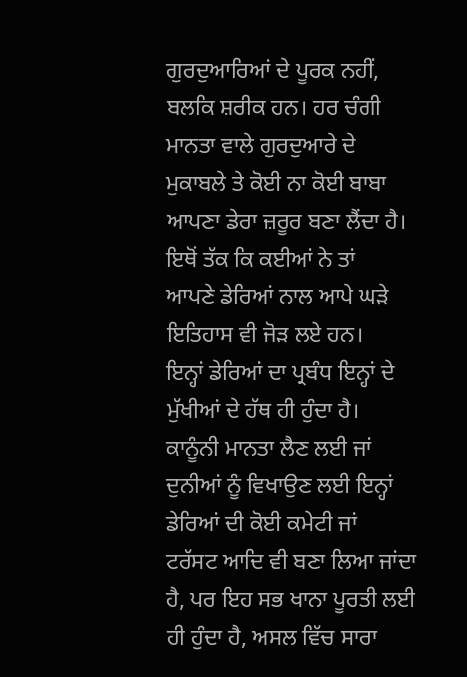ਗੁਰਦੁਆਰਿਆਂ ਦੇ ਪੂਰਕ ਨਹੀਂ, ਬਲਕਿ ਸ਼ਰੀਕ ਹਨ। ਹਰ ਚੰਗੀ ਮਾਨਤਾ ਵਾਲੇ ਗੁਰਦੁਆਰੇ ਦੇ
ਮੁਕਾਬਲੇ ਤੇ ਕੋਈ ਨਾ ਕੋਈ ਬਾਬਾ ਆਪਣਾ ਡੇਰਾ ਜ਼ਰੂਰ ਬਣਾ ਲੈਂਦਾ ਹੈ। ਇਥੋਂ ਤੱਕ ਕਿ ਕਈਆਂ ਨੇ ਤਾਂ
ਆਪਣੇ ਡੇਰਿਆਂ ਨਾਲ ਆਪੇ ਘੜੇ ਇਤਿਹਾਸ ਵੀ ਜੋੜ ਲਏ ਹਨ।
ਇਨ੍ਹਾਂ ਡੇਰਿਆਂ ਦਾ ਪ੍ਰਬੰਧ ਇਨ੍ਹਾਂ ਦੇ ਮੁੱਖੀਆਂ ਦੇ ਹੱਥ ਹੀ ਹੁੰਦਾ ਹੈ।
ਕਾਨੂੰਨੀ ਮਾਨਤਾ ਲੈਣ ਲਈ ਜਾਂ ਦੁਨੀਆਂ ਨੂੰ ਵਿਖਾਉਣ ਲਈ ਇਨ੍ਹਾਂ ਡੇਰਿਆਂ ਦੀ ਕੋਈ ਕਮੇਟੀ ਜਾਂ
ਟਰੱਸਟ ਆਦਿ ਵੀ ਬਣਾ ਲਿਆ ਜਾਂਦਾ ਹੈ, ਪਰ ਇਹ ਸਭ ਖਾਨਾ ਪੂਰਤੀ ਲਈ ਹੀ ਹੁੰਦਾ ਹੈ, ਅਸਲ ਵਿੱਚ ਸਾਰਾ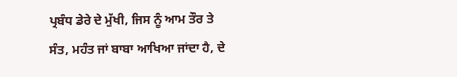ਪ੍ਰਬੰਧ ਡੇਰੇ ਦੇ ਮੁੱਖੀ, ਜਿਸ ਨੂੰ ਆਮ ਤੌਰ ਤੇ ਸੰਤ, ਮਹੰਤ ਜਾਂ ਬਾਬਾ ਆਖਿਆ ਜਾਂਦਾ ਹੈ, ਦੇ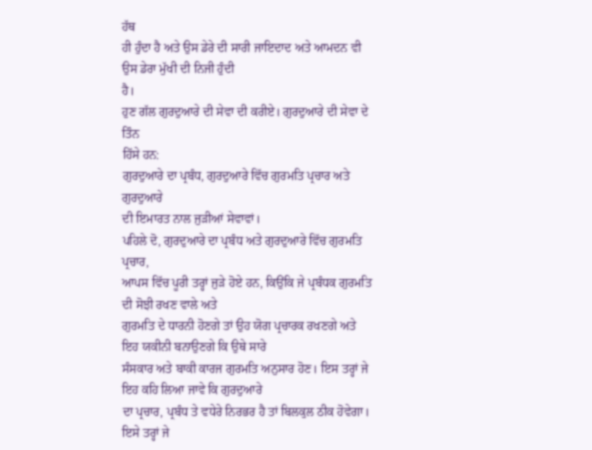ਹੱਥ
ਹੀ ਹੁੰਦਾ ਹੈ ਅਤੇ ਉਸ ਡੇਰੇ ਦੀ ਸਾਰੀ ਜਾਇਦਾਦ ਅਤੇ ਆਮਦਨ ਵੀ ਉਸ ਡੇਰਾ ਮੁੱਖੀ ਦੀ ਨਿਜੀ ਹੁੰਦੀ
ਹੈ।
ਹੁਣ ਗੱਲ ਗੁਰਦੁਆਰੇ ਦੀ ਸੇਵਾ ਦੀ ਕਰੀਏ। ਗੁਰਦੁਆਰੇ ਦੀ ਸੇਵਾ ਦੇ ਤਿੰਨ
ਹਿੱਸੇ ਹਨ:
ਗੁਰਦੁਆਰੇ ਦਾ ਪ੍ਰਬੰਧ, ਗੁਰਦੁਆਰੇ ਵਿੱਚ ਗੁਰਮਤਿ ਪ੍ਰਚਾਰ ਅਤੇ ਗੁਰਦੁਆਰੇ
ਦੀ ਇਮਾਰਤ ਨਾਲ ਜੁੜੀਆਂ ਸੇਵਾਵਾਂ।
ਪਹਿਲੇ ਦੋ, ਗੁਰਦੁਆਰੇ ਦਾ ਪ੍ਰਬੰਧ ਅਤੇ ਗੁਰਦੁਆਰੇ ਵਿੱਚ ਗੁਰਮਤਿ ਪ੍ਰਚਾਰ,
ਆਪਸ ਵਿੱਚ ਪੂਰੀ ਤਰ੍ਹਾਂ ਜੁੜੇ ਹੋਏ ਹਨ, ਕਿਉਂਕਿ ਜੇ ਪ੍ਰਬੰਧਕ ਗੁਰਮਤਿ ਦੀ ਸੋਝੀ ਰਖਣ ਵਾਲੇ ਅਤੇ
ਗੁਰਮਤਿ ਦੇ ਧਾਰਨੀ ਹੋਣਗੇ ਤਾਂ ਉਹ ਯੋਗ ਪ੍ਰਚਾਰਕ ਰਖਣਗੇ ਅਤੇ ਇਹ ਯਕੀਨੀ ਬਨਾਉਣਗੇ ਕਿ ਉਥੇ ਸਾਰੇ
ਸੰਸਕਾਰ ਅਤੇ ਬਾਕੀ ਕਾਰਜ ਗੁਰਮਤਿ ਅਨੁਸਾਰ ਹੋਣ। ਇਸ ਤਰ੍ਹਾਂ ਜੇ ਇਹ ਕਹਿ ਲਿਆ ਜਾਵੇ ਕਿ ਗੁਰਦੁਆਰੇ
ਦਾ ਪ੍ਰਚਾਰ, ਪ੍ਰਬੰਧ ਤੇ ਵਧੇਰੇ ਨਿਰਭਰ ਹੈ ਤਾਂ ਬਿਲਕੁਲ ਠੀਕ ਹੋਵੇਗਾ। ਇਸੇ ਤਰ੍ਹਾਂ ਜੇ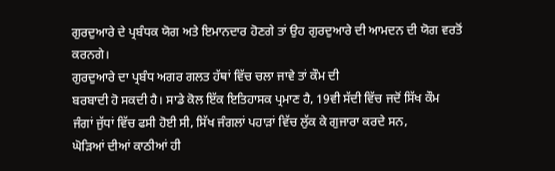ਗੁਰਦੁਆਰੇ ਦੇ ਪ੍ਰਬੰਧਕ ਯੋਗ ਅਤੇ ਇਮਾਨਦਾਰ ਹੋਣਗੇ ਤਾਂ ਉਹ ਗੁਰਦੁਆਰੇ ਦੀ ਆਮਦਨ ਦੀ ਯੋਗ ਵਰਤੋਂ
ਕਰਨਗੇ।
ਗੁਰਦੁਆਰੇ ਦਾ ਪ੍ਰਬੰਧ ਅਗਰ ਗਲਤ ਹੱਥਾਂ ਵਿੱਚ ਚਲਾ ਜਾਵੇ ਤਾਂ ਕੌਮ ਦੀ
ਬਰਬਾਦੀ ਹੋ ਸਕਦੀ ਹੈ। ਸਾਡੇ ਕੋਲ ਇੱਕ ਇਤਿਹਾਸਕ ਪ੍ਰਮਾਣ ਹੈ, 19ਵੀ ਸੱਦੀ ਵਿੱਚ ਜਦੋਂ ਸਿੱਖ ਕੌਮ
ਜੰਗਾਂ ਜੁੱਧਾਂ ਵਿੱਚ ਫਸੀ ਹੋਈ ਸੀ, ਸਿੱਖ ਜੰਗਲਾਂ ਪਹਾੜਾਂ ਵਿੱਚ ਲੁੱਕ ਕੇ ਗੁਜਾਰਾ ਕਰਦੇ ਸਨ,
ਘੋੜਿਆਂ ਦੀਆਂ ਕਾਠੀਆਂ ਹੀ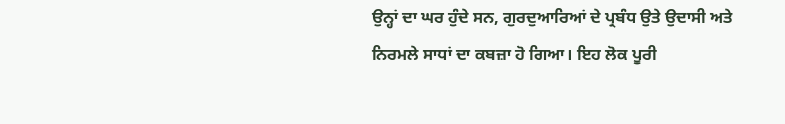ਉਨ੍ਹਾਂ ਦਾ ਘਰ ਹੁੰਦੇ ਸਨ, ਗੁਰਦੁਆਰਿਆਂ ਦੇ ਪ੍ਰਬੰਧ ਉਤੇ ਉਦਾਸੀ ਅਤੇ
ਨਿਰਮਲੇ ਸਾਧਾਂ ਦਾ ਕਬਜ਼ਾ ਹੋ ਗਿਆ। ਇਹ ਲੋਕ ਪੂਰੀ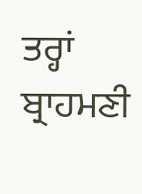ਤਰ੍ਹਾਂ ਬ੍ਰਾਹਮਣੀ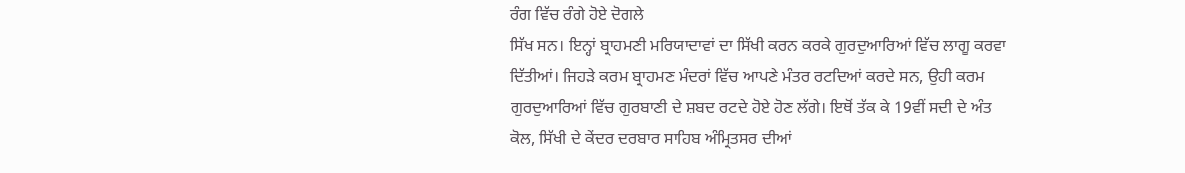ਰੰਗ ਵਿੱਚ ਰੰਗੇ ਹੋਏ ਦੋਗਲੇ
ਸਿੱਖ ਸਨ। ਇਨ੍ਹਾਂ ਬ੍ਰਾਹਮਣੀ ਮਰਿਯਾਦਾਵਾਂ ਦਾ ਸਿੱਖੀ ਕਰਨ ਕਰਕੇ ਗੁਰਦੁਆਰਿਆਂ ਵਿੱਚ ਲਾਗੂ ਕਰਵਾ
ਦਿੱਤੀਆਂ। ਜਿਹੜੇ ਕਰਮ ਬ੍ਰਾਹਮਣ ਮੰਦਰਾਂ ਵਿੱਚ ਆਪਣੇ ਮੰਤਰ ਰਟਦਿਆਂ ਕਰਦੇ ਸਨ, ਉਹੀ ਕਰਮ
ਗੁਰਦੁਆਰਿਆਂ ਵਿੱਚ ਗੁਰਬਾਣੀ ਦੇ ਸ਼ਬਦ ਰਟਦੇ ਹੋਏ ਹੋਣ ਲੱਗੇ। ਇਥੋਂ ਤੱਕ ਕੇ 19ਵੀਂ ਸਦੀ ਦੇ ਅੰਤ
ਕੋਲ, ਸਿੱਖੀ ਦੇ ਕੇਂਦਰ ਦਰਬਾਰ ਸਾਹਿਬ ਅੰਮ੍ਰਿਤਸਰ ਦੀਆਂ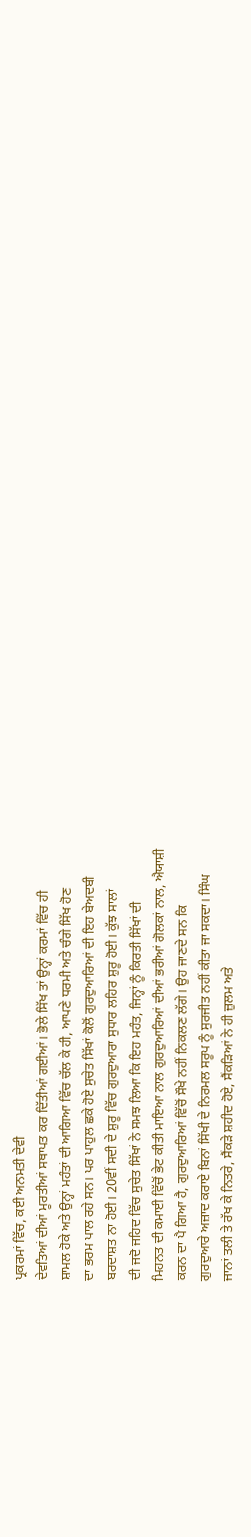ਪ੍ਰਕਰਮਾਂ ਵਿੱਚ, ਕਈ ਅਨਮਤੀ ਦੇਵੀ
ਦੇਵਤਿਆਂ ਦੀਆਂ ਮੂਰਤੀਆਂ ਸਥਾਪਤ ਕਰ ਦਿੱਤੀਆਂ ਗਈਆਂ। ਭੋਲੇ ਸਿੱਖ ਤਾਂ ਉਨ੍ਹਾਂ ਕਰਮਾਂ ਵਿੱਚ ਹੀ
ਸ਼ਾਮਲ ਹੋਕੇ ਅਤੇ ਉਨ੍ਹਾਂ ਮਹੰਤਾਂ ਦੀ ਆਗਿਆ ਵਿੱਚ ਚੱਲ ਕੇ ਹੀ, ਆਪਣੇ ਧਰਮੀ ਅਤੇ ਚੰਗੇ ਸਿੱਖ ਹੋਣ
ਦਾ ਭਰਮ ਪਾਲ ਰਹੇ ਸਨ। ਪਰ ਪਾਹੁਲ ਛਕੇ ਹੋਏ ਸੁਚੇਤ ਸਿੱਖਾਂ ਕੋਲੋਂ ਗੁਰਦੁਆਰਿਆਂ ਦੀ ਇਹ ਬੇਅਦਬੀ
ਬਰਦਾਸ਼ਤ ਨਾ ਹੋਈ। 20ਵੀਂ ਸਦੀ ਦੇ ਸ਼ੁਰੂ ਵਿੱਚ ਗੁਰਦੁਆਰਾ ਸੁਧਾਰ ਲਹਿਰ ਸ਼ੁਰੂ ਹੋਈ। ਕੁੱਝ ਸਾਲਾਂ
ਦੀ ਜਦੋ ਜਹਿਦ ਵਿੱਚ ਸੁਚੇਤ ਸਿੱਖਾਂ ਨੇ ਸਮਝ ਲਿਆ ਕਿ ਇਹ ਮਹੰਤ, ਜਿਨ੍ਹਾਂ ਨੂੰ ਕਿਰਤੀ ਸਿੱਖਾਂ ਦੀ
ਮਿਹਨਤ ਦੀ ਕਮਾਈ ਵਿੱਚੋਂ ਭੇਟ ਕੀਤੀ ਮਾਇਆ ਨਾਲ ਗੁਰਦੁਆਰਿਆਂ ਦੀਆਂ ਭਰੀਆਂ ਗੋਲਕਾਂ ਨਾਲ, ਐਯਾਸ਼ੀ
ਕਰਨ ਦਾ ਪੈ ਗਿਆ ਹੈ, ਗੁਰਦੁਆਰਿਆਂ ਵਿੱਚੋਂ ਸੌਖੇ ਨਹੀਂ ਨਿਕਲਣ ਲੱਗੇ। ਉਹ ਜਾਣਦੇ ਸਨ ਕਿ
ਗੁਰਦੁਆਰੇ ਅਜ਼ਾਦ ਕਰਾਏ ਬਿਨਾਂ ਸਿੱਖੀ ਦੇ ਨਿਰਮਲ ਸਰੂਪ ਨੂੰ ਸੁਰਜੀਤ ਨਹੀਂ ਕੀਤਾ ਜਾ ਸਕਦਾ। ਸਿੰਘ
ਜਾਨਾਂ ਤਲੀ ਤੇ ਰੱਖ ਕੇ ਨਿਤਰੇ, ਸੈਂਕੜੇ ਸ਼ਹੀਦ ਹੋਏ, ਸੈਂਕੜਿਆਂ ਨੇ ਹੀ ਜ਼ੁਲਮ ਅਤੇ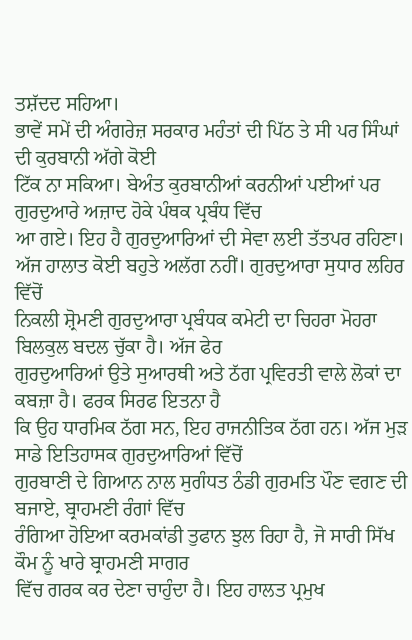ਤਸ਼ੱਦਦ ਸਹਿਆ।
ਭਾਵੇਂ ਸਮੇਂ ਦੀ ਅੰਗਰੇਜ਼ ਸਰਕਾਰ ਮਹੰਤਾਂ ਦੀ ਪਿੱਠ ਤੇ ਸੀ ਪਰ ਸਿੰਘਾਂ ਦੀ ਕੁਰਬਾਨੀ ਅੱਗੇ ਕੋਈ
ਟਿੱਕ ਨਾ ਸਕਿਆ। ਬੇਅੰਤ ਕੁਰਬਾਨੀਆਂ ਕਰਨੀਆਂ ਪਈਆਂ ਪਰ ਗੁਰਦੁਆਰੇ ਅਜ਼ਾਦ ਹੋਕੇ ਪੰਥਕ ਪ੍ਰਬੰਧ ਵਿੱਚ
ਆ ਗਏ। ਇਹ ਹੈ ਗੁਰਦੁਆਰਿਆਂ ਦੀ ਸੇਵਾ ਲਈ ਤੱਤਪਰ ਰਹਿਣਾ।
ਅੱਜ ਹਾਲਾਤ ਕੋਈ ਬਹੁਤੇ ਅਲੱਗ ਨਹੀਂ। ਗੁਰਦੁਆਰਾ ਸੁਧਾਰ ਲਹਿਰ ਵਿੱਚੋਂ
ਨਿਕਲੀ ਸ਼੍ਰੋਮਣੀ ਗੁਰਦੁਆਰਾ ਪ੍ਰਬੰਧਕ ਕਮੇਟੀ ਦਾ ਚਿਹਰਾ ਮੋਹਰਾ ਬਿਲਕੁਲ ਬਦਲ ਚੁੱਕਾ ਹੈ। ਅੱਜ ਫੇਰ
ਗੁਰਦੁਆਰਿਆਂ ਉਤੇ ਸੁਆਰਥੀ ਅਤੇ ਠੱਗ ਪ੍ਰਵਿਰਤੀ ਵਾਲੇ ਲੋਕਾਂ ਦਾ ਕਬਜ਼ਾ ਹੈ। ਫਰਕ ਸਿਰਫ ਇਤਨਾ ਹੈ
ਕਿ ਉਹ ਧਾਰਮਿਕ ਠੱਗ ਸਨ, ਇਹ ਰਾਜਨੀਤਿਕ ਠੱਗ ਹਨ। ਅੱਜ ਮੁੜ ਸਾਡੇ ਇਤਿਹਾਸਕ ਗੁਰਦੁਆਰਿਆਂ ਵਿੱਚੋਂ
ਗੁਰਬਾਣੀ ਦੇ ਗਿਆਨ ਨਾਲ ਸੁਗੰਧਤ ਠੰਡੀ ਗੁਰਮਤਿ ਪੌਣ ਵਗਣ ਦੀ ਬਜਾਏ, ਬ੍ਰਾਹਮਣੀ ਰੰਗਾਂ ਵਿੱਚ
ਰੰਗਿਆ ਹੋਇਆ ਕਰਮਕਾਂਡੀ ਤੁਫਾਨ ਝੁਲ ਰਿਹਾ ਹੈ, ਜੋ ਸਾਰੀ ਸਿੱਖ ਕੌਮ ਨੂੰ ਖਾਰੇ ਬ੍ਰਾਹਮਣੀ ਸਾਗਰ
ਵਿੱਚ ਗਰਕ ਕਰ ਦੇਣਾ ਚਾਹੁੰਦਾ ਹੈ। ਇਹ ਹਾਲਤ ਪ੍ਰਮੁਖ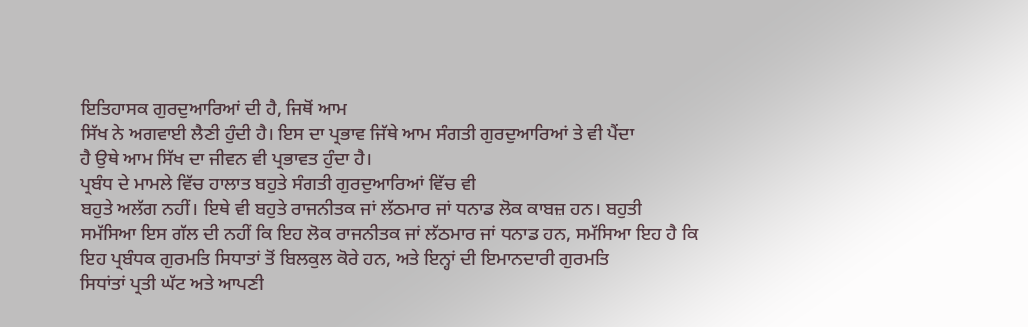ਇਤਿਹਾਸਕ ਗੁਰਦੁਆਰਿਆਂ ਦੀ ਹੈ, ਜਿਥੋਂ ਆਮ
ਸਿੱਖ ਨੇ ਅਗਵਾਈ ਲੈਣੀ ਹੁੰਦੀ ਹੈ। ਇਸ ਦਾ ਪ੍ਰਭਾਵ ਜਿੱਥੇ ਆਮ ਸੰਗਤੀ ਗੁਰਦੁਆਰਿਆਂ ਤੇ ਵੀ ਪੈਂਦਾ
ਹੈ ਉਥੇ ਆਮ ਸਿੱਖ ਦਾ ਜੀਵਨ ਵੀ ਪ੍ਰਭਾਵਤ ਹੁੰਦਾ ਹੈ।
ਪ੍ਰਬੰਧ ਦੇ ਮਾਮਲੇ ਵਿੱਚ ਹਾਲਾਤ ਬਹੁਤੇ ਸੰਗਤੀ ਗੁਰਦੁਆਰਿਆਂ ਵਿੱਚ ਵੀ
ਬਹੁਤੇ ਅਲੱਗ ਨਹੀਂ। ਇਥੇ ਵੀ ਬਹੁਤੇ ਰਾਜਨੀਤਕ ਜਾਂ ਲੱਠਮਾਰ ਜਾਂ ਧਨਾਡ ਲੋਕ ਕਾਬਜ਼ ਹਨ। ਬਹੁਤੀ
ਸਮੱਸਿਆ ਇਸ ਗੱਲ ਦੀ ਨਹੀਂ ਕਿ ਇਹ ਲੋਕ ਰਾਜਨੀਤਕ ਜਾਂ ਲੱਠਮਾਰ ਜਾਂ ਧਨਾਡ ਹਨ, ਸਮੱਸਿਆ ਇਹ ਹੈ ਕਿ
ਇਹ ਪ੍ਰਬੰਧਕ ਗੁਰਮਤਿ ਸਿਧਾਤਾਂ ਤੋਂ ਬਿਲਕੁਲ ਕੋਰੇ ਹਨ, ਅਤੇ ਇਨ੍ਹਾਂ ਦੀ ਇਮਾਨਦਾਰੀ ਗੁਰਮਤਿ
ਸਿਧਾਂਤਾਂ ਪ੍ਰਤੀ ਘੱਟ ਅਤੇ ਆਪਣੀ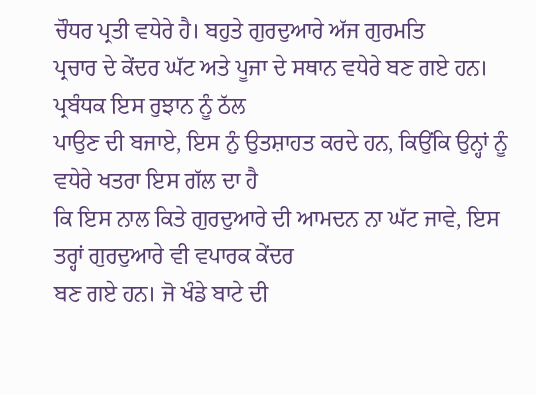ਚੌਧਰ ਪ੍ਰਤੀ ਵਧੇਰੇ ਹੈ। ਬਹੁਤੇ ਗੁਰਦੁਆਰੇ ਅੱਜ ਗੁਰਮਤਿ
ਪ੍ਰਚਾਰ ਦੇ ਕੇਂਦਰ ਘੱਟ ਅਤੇ ਪੂਜਾ ਦੇ ਸਥਾਨ ਵਧੇਰੇ ਬਣ ਗਏ ਹਨ। ਪ੍ਰਬੰਧਕ ਇਸ ਰੁਝਾਨ ਨੂੰ ਠੱਲ
ਪਾਉਣ ਦੀ ਬਜਾਏ, ਇਸ ਨੁੰ ਉਤਸ਼ਾਹਤ ਕਰਦੇ ਹਨ, ਕਿਉਂਕਿ ਉਨ੍ਹਾਂ ਨੂੰ ਵਧੇਰੇ ਖਤਰਾ ਇਸ ਗੱਲ ਦਾ ਹੈ
ਕਿ ਇਸ ਨਾਲ ਕਿਤੇ ਗੁਰਦੁਆਰੇ ਦੀ ਆਮਦਨ ਨਾ ਘੱਟ ਜਾਵੇ, ਇਸ ਤਰ੍ਹਾਂ ਗੁਰਦੁਆਰੇ ਵੀ ਵਪਾਰਕ ਕੇਂਦਰ
ਬਣ ਗਏ ਹਨ। ਜੋ ਖੰਡੇ ਬਾਟੇ ਦੀ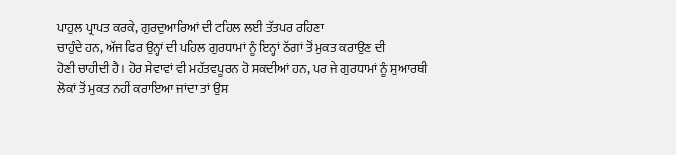ਪਾਹੁਲ ਪ੍ਰਾਪਤ ਕਰਕੇ, ਗੁਰਦੁਆਰਿਆਂ ਦੀ ਟਹਿਲ ਲਈ ਤੱਤਪਰ ਰਹਿਣਾ
ਚਾਹੁੰਦੇ ਹਨ, ਅੱਜ ਫਿਰ ਉਨ੍ਹਾਂ ਦੀ ਪਹਿਲ ਗੁਰਧਾਮਾਂ ਨੂੰ ਇਨ੍ਹਾਂ ਠੱਗਾਂ ਤੋਂ ਮੁਕਤ ਕਰਾਉਣ ਦੀ
ਹੋਣੀ ਚਾਹੀਦੀ ਹੈ। ਹੋਰ ਸੇਵਾਵਾਂ ਵੀ ਮਹੱਤਵਪੂਰਨ ਹੋ ਸਕਦੀਆਂ ਹਨ, ਪਰ ਜੇ ਗੁਰਧਾਮਾਂ ਨੂੰ ਸੁਆਰਥੀ
ਲੋਕਾਂ ਤੋਂ ਮੁਕਤ ਨਹੀਂ ਕਰਾਇਆ ਜਾਂਦਾ ਤਾਂ ਉਸ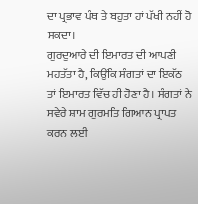ਦਾ ਪ੍ਰਭਾਵ ਪੰਥ ਤੇ ਬਹੁਤਾ ਹਾਂ ਪੱਖੀ ਨਹੀਂ ਹੋ
ਸਕਦਾ।
ਗੁਰਦੁਆਰੇ ਦੀ ਇਮਾਰਤ ਦੀ ਆਪਣੀ ਮਹਤੱਤਾ ਹੈ, ਕਿਉਂਕਿ ਸੰਗਤਾਂ ਦਾ ਇਕੱਠ
ਤਾਂ ਇਮਾਰਤ ਵਿੱਚ ਹੀ ਹੋਣਾ ਹੈ। ਸੰਗਤਾਂ ਨੇ ਸਵੇਰੇ ਸ਼ਾਮ ਗੁਰਮਤਿ ਗਿਆਨ ਪ੍ਰਾਪਤ ਕਰਨ ਲਈ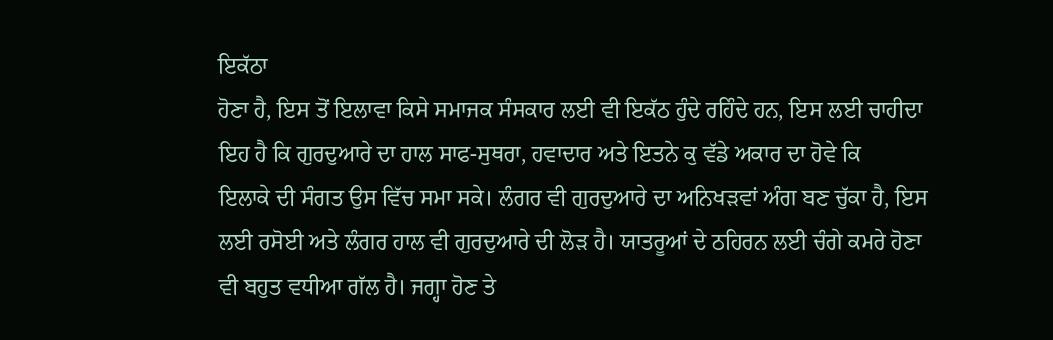ਇਕੱਠਾ
ਹੋਣਾ ਹੈ, ਇਸ ਤੋਂ ਇਲਾਵਾ ਕਿਸੇ ਸਮਾਜਕ ਸੰਸਕਾਰ ਲਈ ਵੀ ਇਕੱਠ ਹੁੰਦੇ ਰਹਿੰਦੇ ਹਨ, ਇਸ ਲਈ ਚਾਹੀਦਾ
ਇਹ ਹੈ ਕਿ ਗੁਰਦੁਆਰੇ ਦਾ ਹਾਲ ਸਾਫ-ਸੁਥਰਾ, ਹਵਾਦਾਰ ਅਤੇ ਇਤਨੇ ਕੁ ਵੱਡੇ ਅਕਾਰ ਦਾ ਹੋਵੇ ਕਿ
ਇਲਾਕੇ ਦੀ ਸੰਗਤ ਉਸ ਵਿੱਚ ਸਮਾ ਸਕੇ। ਲੰਗਰ ਵੀ ਗੁਰਦੁਆਰੇ ਦਾ ਅਨਿਖੜਵਾਂ ਅੰਗ ਬਣ ਚੁੱਕਾ ਹੈ, ਇਸ
ਲਈ ਰਸੋਈ ਅਤੇ ਲੰਗਰ ਹਾਲ ਵੀ ਗੁਰਦੁਆਰੇ ਦੀ ਲੋੜ ਹੈ। ਯਾਤਰੂਆਂ ਦੇ ਠਹਿਰਨ ਲਈ ਚੰਗੇ ਕਮਰੇ ਹੋਣਾ
ਵੀ ਬਹੁਤ ਵਧੀਆ ਗੱਲ ਹੈ। ਜਗ੍ਹਾ ਹੋਣ ਤੇ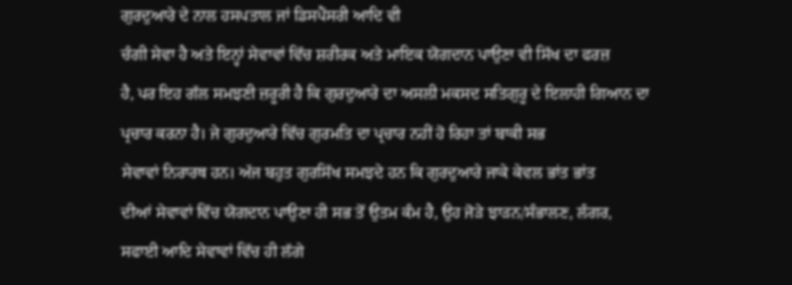ਗੁਰਦੁਆਰੇ ਦੇ ਨਾਲ ਹਸਪਤਾਲ ਜਾਂ ਡਿਸਪੈਂਸਰੀ ਆਦਿ ਵੀ
ਚੰਗੀ ਸੇਵਾ ਹੈ ਅਤੇ ਇਨ੍ਹਾਂ ਸੇਵਾਵਾਂ ਵਿੱਚ ਸ਼ਰੀਰਕ ਅਤੇ ਮਾਇਕ ਯੋਗਦਾਨ ਪਾਉਣਾ ਵੀ ਸਿੱਖ ਦਾ ਫਰਜ਼
ਹੈ, ਪਰ ਇਹ ਗੱਲ ਸਮਝਣੀ ਜ਼ਰੂਰੀ ਹੈ ਕਿ ਗੁਰਦੁਆਰੇ ਦਾ ਅਸਲੀ ਮਕਸਦ ਸਤਿਗੁਰੂ ਦੇ ਇਲਾਹੀ ਗਿਆਨ ਦਾ
ਪ੍ਰਚਾਰ ਕਰਨਾ ਹੈ। ਜੇ ਗੁਰਦੁਆਰੇ ਵਿੱਚ ਗੁਰਮਤਿ ਦਾ ਪ੍ਰਚਾਰ ਨਹੀਂ ਹੋ ਰਿਹਾ ਤਾਂ ਬਾਕੀ ਸਭ
ਸੇਵਾਵਾਂ ਨਿਰਾਰਥ ਹਨ। ਅੱਜ ਬਹੁਤ ਗੁਰਸਿੱਖ ਸਮਝਦੇ ਹਨ ਕਿ ਗੁਰਦੁਆਰੇ ਜਾਕੇ ਕੇਵਲ ਭਾਂਤ ਭਾਂਤ
ਦੀਆਂ ਸੇਵਾਵਾਂ ਵਿੱਚ ਯੋਗਦਾਨ ਪਾਉਣਾ ਹੀ ਸਭ ਤੋਂ ਉਤਮ ਕੰਮ ਹੈ, ਉਹ ਜੋੜੇ ਝਾੜਨ/ਸੰਭਾਲਣ, ਲੰਗਰ,
ਸਫਾਈ ਆਦਿ ਸੇਵਾਵਾਂ ਵਿੱਚ ਹੀ ਲੱਗੇ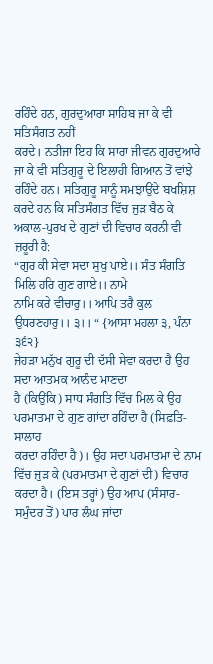ਰਹਿੰਦੇ ਹਨ, ਗੁਰਦੁਆਰਾ ਸਾਹਿਬ ਜਾ ਕੇ ਵੀ ਸਤਿਸੰਗਤ ਨਹੀਂ
ਕਰਦੇ। ਨਤੀਜਾ ਇਹ ਕਿ ਸਾਰਾ ਜੀਵਨ ਗੁਰਦੁਆਰੇ ਜਾ ਕੇ ਵੀ ਸਤਿਗੁਰੂ ਦੇ ਇਲਾਹੀ ਗਿਆਨ ਤੋਂ ਵਾਂਝੇ
ਰਹਿੰਦੇ ਹਨ। ਸਤਿਗੁਰੂ ਸਾਨੂੰ ਸਮਝਾਉਂਦੇ ਬਖਸ਼ਿਸ਼ ਕਰਦੇ ਹਨ ਕਿ ਸਤਿਸੰਗਤ ਵਿੱਚ ਜੁੜ ਬੈਠ ਕੇ
ਅਕਾਲ-ਪੁਰਖ ਦੇ ਗੁਣਾਂ ਦੀ ਵਿਚਾਰ ਕਰਨੀ ਵੀ ਜ਼ਰੂਰੀ ਹੈ:
“ਗੁਰ ਕੀ ਸੇਵਾ ਸਦਾ ਸੁਖੁ ਪਾਏ।। ਸੰਤ ਸੰਗਤਿ ਮਿਲਿ ਹਰਿ ਗੁਣ ਗਾਏ।। ਨਾਮੇ
ਨਾਮਿ ਕਰੇ ਵੀਚਾਰੁ।। ਆਪਿ ਤਰੈ ਕੁਲ ਉਧਰਣਹਾਰੁ।। ੩।। “ {ਆਸਾ ਮਹਲਾ ੩, ਪੰਨਾ ੩੬੨}
ਜੇਹੜਾ ਮਨੁੱਖ ਗੁਰੂ ਦੀ ਦੱਸੀ ਸੇਵਾ ਕਰਦਾ ਹੈ ਉਹ ਸਦਾ ਆਤਮਕ ਆਨੰਦ ਮਾਣਦਾ
ਹੈ (ਕਿਉਂਕਿ) ਸਾਧ ਸੰਗਤਿ ਵਿੱਚ ਮਿਲ ਕੇ ਉਹ ਪਰਮਾਤਮਾ ਦੇ ਗੁਣ ਗਾਂਦਾ ਰਹਿੰਦਾ ਹੈ (ਸਿਫ਼ਤਿ-ਸਾਲਾਹ
ਕਰਦਾ ਰਹਿੰਦਾ ਹੈ)। ਉਹ ਸਦਾ ਪਰਮਾਤਮਾ ਦੇ ਨਾਮ ਵਿੱਚ ਜੁੜ ਕੇ (ਪਰਮਾਤਮਾ ਦੇ ਗੁਣਾਂ ਦੀ) ਵਿਚਾਰ
ਕਰਦਾ ਹੈ। (ਇਸ ਤਰ੍ਹਾਂ) ਉਹ ਆਪ (ਸੰਸਾਰ-ਸਮੁੰਦਰ ਤੋਂ) ਪਾਰ ਲੰਘ ਜਾਂਦਾ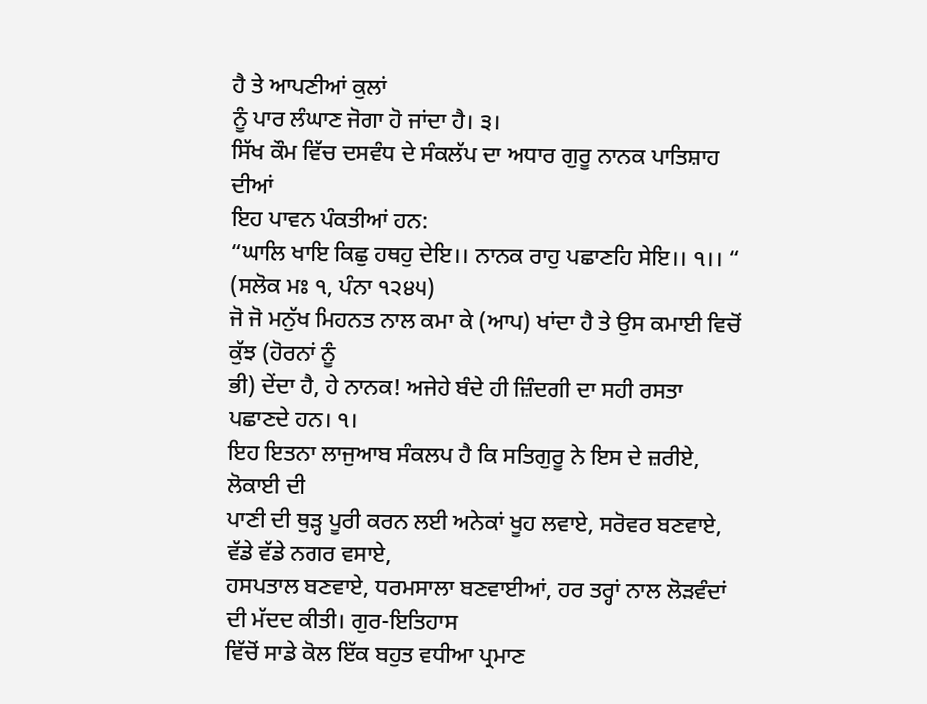ਹੈ ਤੇ ਆਪਣੀਆਂ ਕੁਲਾਂ
ਨੂੰ ਪਾਰ ਲੰਘਾਣ ਜੋਗਾ ਹੋ ਜਾਂਦਾ ਹੈ। ੩।
ਸਿੱਖ ਕੌਮ ਵਿੱਚ ਦਸਵੰਧ ਦੇ ਸੰਕਲੱਪ ਦਾ ਅਧਾਰ ਗੁਰੂ ਨਾਨਕ ਪਾਤਿਸ਼ਾਹ ਦੀਆਂ
ਇਹ ਪਾਵਨ ਪੰਕਤੀਆਂ ਹਨ:
“ਘਾਲਿ ਖਾਇ ਕਿਛੁ ਹਥਹੁ ਦੇਇ।। ਨਾਨਕ ਰਾਹੁ ਪਛਾਣਹਿ ਸੇਇ।। ੧।। “ (ਸਲੋਕ ਮਃ ੧, ਪੰਨਾ ੧੨੪੫)
ਜੋ ਜੋ ਮਨੁੱਖ ਮਿਹਨਤ ਨਾਲ ਕਮਾ ਕੇ (ਆਪ) ਖਾਂਦਾ ਹੈ ਤੇ ਉਸ ਕਮਾਈ ਵਿਚੋਂ ਕੁੱਝ (ਹੋਰਨਾਂ ਨੂੰ
ਭੀ) ਦੇਂਦਾ ਹੈ, ਹੇ ਨਾਨਕ! ਅਜੇਹੇ ਬੰਦੇ ਹੀ ਜ਼ਿੰਦਗੀ ਦਾ ਸਹੀ ਰਸਤਾ ਪਛਾਣਦੇ ਹਨ। ੧।
ਇਹ ਇਤਨਾ ਲਾਜੁਆਬ ਸੰਕਲਪ ਹੈ ਕਿ ਸਤਿਗੁਰੂ ਨੇ ਇਸ ਦੇ ਜ਼ਰੀਏ, ਲੋਕਾਈ ਦੀ
ਪਾਣੀ ਦੀ ਥੁੜ੍ਹ ਪੂਰੀ ਕਰਨ ਲਈ ਅਨੇਕਾਂ ਖੂਹ ਲਵਾਏ, ਸਰੋਵਰ ਬਣਵਾਏ, ਵੱਡੇ ਵੱਡੇ ਨਗਰ ਵਸਾਏ,
ਹਸਪਤਾਲ ਬਣਵਾਏ, ਧਰਮਸਾਲਾ ਬਣਵਾਈਆਂ, ਹਰ ਤਰ੍ਹਾਂ ਨਾਲ ਲੋੜਵੰਦਾਂ ਦੀ ਮੱਦਦ ਕੀਤੀ। ਗੁਰ-ਇਤਿਹਾਸ
ਵਿੱਚੋਂ ਸਾਡੇ ਕੋਲ ਇੱਕ ਬਹੁਤ ਵਧੀਆ ਪ੍ਰਮਾਣ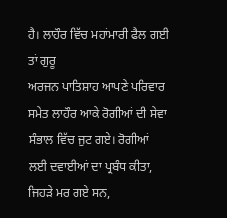ਹੈ। ਲਾਹੌਰ ਵਿੱਚ ਮਹਾਂਮਾਰੀ ਫੈਲ ਗਈ ਤਾਂ ਗੁਰੂ
ਅਰਜਨ ਪਾਤਿਸ਼ਾਹ ਆਪਣੇ ਪਰਿਵਾਰ ਸਮੇਤ ਲਾਹੌਰ ਆਕੇ ਰੋਗੀਆਂ ਦੀ ਸੇਵਾ ਸੰਭਾਲ ਵਿੱਚ ਜੁਟ ਗਏ। ਰੋਗੀਆਂ
ਲਈ ਦਵਾਈਆਂ ਦਾ ਪ੍ਰਬੰਧ ਕੀਤਾ, ਜਿਹੜੇ ਮਰ ਗਏ ਸਨ,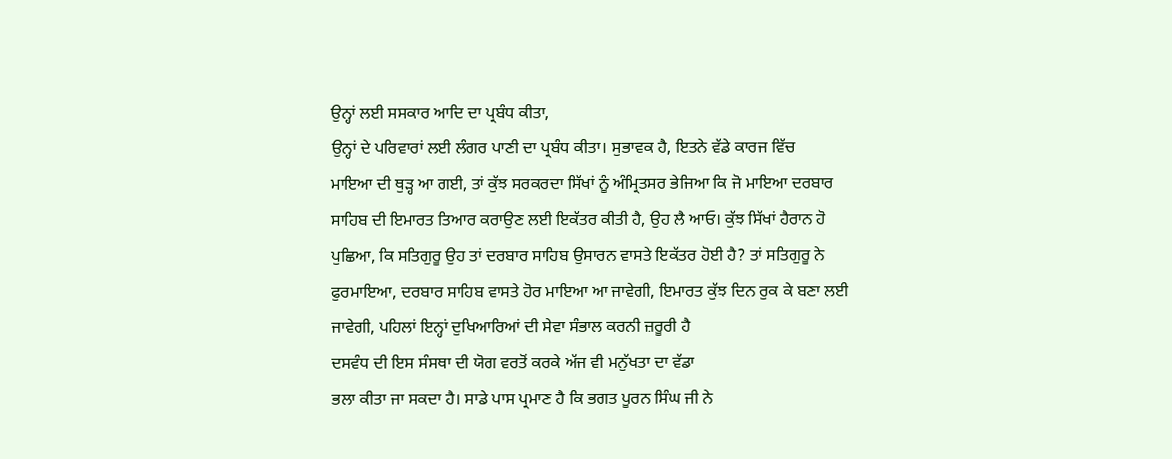ਉਨ੍ਹਾਂ ਲਈ ਸਸਕਾਰ ਆਦਿ ਦਾ ਪ੍ਰਬੰਧ ਕੀਤਾ,
ਉਨ੍ਹਾਂ ਦੇ ਪਰਿਵਾਰਾਂ ਲਈ ਲੰਗਰ ਪਾਣੀ ਦਾ ਪ੍ਰਬੰਧ ਕੀਤਾ। ਸੁਭਾਵਕ ਹੈ, ਇਤਨੇ ਵੱਡੇ ਕਾਰਜ ਵਿੱਚ
ਮਾਇਆ ਦੀ ਥੁੜ੍ਹ ਆ ਗਈ, ਤਾਂ ਕੁੱਝ ਸਰਕਰਦਾ ਸਿੱਖਾਂ ਨੂੰ ਅੰਮ੍ਰਿਤਸਰ ਭੇਜਿਆ ਕਿ ਜੋ ਮਾਇਆ ਦਰਬਾਰ
ਸਾਹਿਬ ਦੀ ਇਮਾਰਤ ਤਿਆਰ ਕਰਾਉਣ ਲਈ ਇਕੱਤਰ ਕੀਤੀ ਹੈ, ਉਹ ਲੈ ਆਓ। ਕੁੱਝ ਸਿੱਖਾਂ ਹੈਰਾਨ ਹੋ
ਪੁਛਿਆ, ਕਿ ਸਤਿਗੁਰੂ ਉਹ ਤਾਂ ਦਰਬਾਰ ਸਾਹਿਬ ਉਸਾਰਨ ਵਾਸਤੇ ਇਕੱਤਰ ਹੋਈ ਹੈ? ਤਾਂ ਸਤਿਗੁਰੂ ਨੇ
ਫੁਰਮਾਇਆ, ਦਰਬਾਰ ਸਾਹਿਬ ਵਾਸਤੇ ਹੋਰ ਮਾਇਆ ਆ ਜਾਵੇਗੀ, ਇਮਾਰਤ ਕੁੱਝ ਦਿਨ ਰੁਕ ਕੇ ਬਣਾ ਲਈ
ਜਾਵੇਗੀ, ਪਹਿਲਾਂ ਇਨ੍ਹਾਂ ਦੁਖਿਆਰਿਆਂ ਦੀ ਸੇਵਾ ਸੰਭਾਲ ਕਰਨੀ ਜ਼ਰੂਰੀ ਹੈ
ਦਸਵੰਧ ਦੀ ਇਸ ਸੰਸਥਾ ਦੀ ਯੋਗ ਵਰਤੋਂ ਕਰਕੇ ਅੱਜ ਵੀ ਮਨੁੱਖਤਾ ਦਾ ਵੱਡਾ
ਭਲਾ ਕੀਤਾ ਜਾ ਸਕਦਾ ਹੈ। ਸਾਡੇ ਪਾਸ ਪ੍ਰਮਾਣ ਹੈ ਕਿ ਭਗਤ ਪੂਰਨ ਸਿੰਘ ਜੀ ਨੇ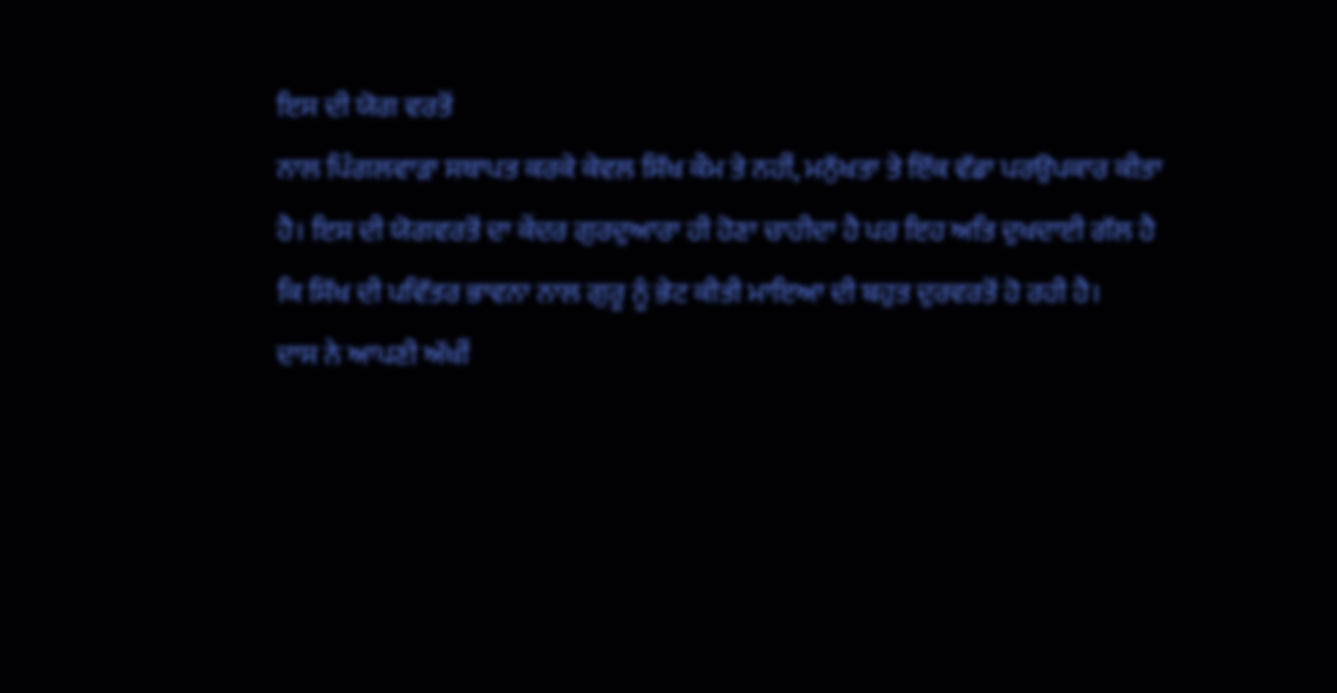ਇਸ ਦੀ ਯੋਗ ਵਰਤੋਂ
ਨਾਲ ਪਿੰਗਲਵਾੜਾ ਸਥਾਪਤ ਕਰਕੇ ਕੇਵਲ ਸਿੱਖ ਕੌਮ ਤੇ ਨਹੀਂ, ਮਨੁੱਖਤਾ ਤੇ ਇੱਕ ਵੱਡਾ ਪਰਉਪਕਾਰ ਕੀਤਾ
ਹੈ। ਇਸ ਦੀ ਯੋਗਵਰਤੋਂ ਦਾ ਕੇਂਦਰ ਗੁਰਦੁਆਰਾ ਹੀ ਹੋਣਾ ਚਾਹੀਦਾ ਹੈ ਪਰ ਇਹ ਅਤਿ ਦੁਖਦਾਈ ਗੱਲ ਹੈ
ਕਿ ਸਿੱਖ ਦੀ ਪਵਿੱਤਰ ਭਾਵਨਾ ਨਾਲ ਗੁਰੂ ਨੂੰ ਭੇਟ ਕੀਤੀ ਮਾਇਆ ਦੀ ਬਹੁਤ ਦੁਰਵਰਤੋਂ ਹੋ ਰਹੀ ਹੈ।
ਦਾਸ ਨੇ ਆਪਣੀ ਅੱਖੀਂ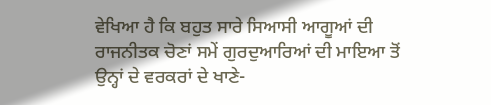ਵੇਖਿਆ ਹੈ ਕਿ ਬਹੁਤ ਸਾਰੇ ਸਿਆਸੀ ਆਗੂਆਂ ਦੀ
ਰਾਜਨੀਤਕ ਚੋਣਾਂ ਸਮੇਂ ਗੁਰਦੁਆਰਿਆਂ ਦੀ ਮਾਇਆ ਤੋਂ ਉਨ੍ਹਾਂ ਦੇ ਵਰਕਰਾਂ ਦੇ ਖਾਣੇ-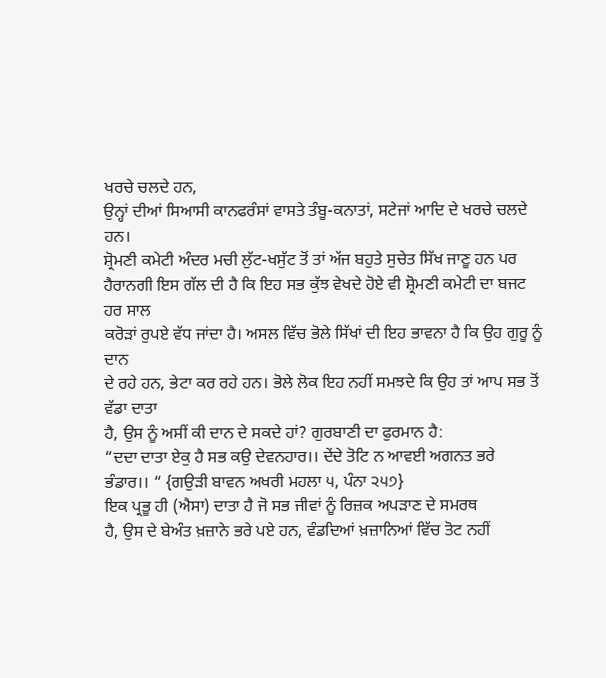ਖਰਚੇ ਚਲਦੇ ਹਨ,
ਉਨ੍ਹਾਂ ਦੀਆਂ ਸਿਆਸੀ ਕਾਨਫਰੰਸਾਂ ਵਾਸਤੇ ਤੰਬੂ-ਕਨਾਤਾਂ, ਸਟੇਜਾਂ ਆਦਿ ਦੇ ਖਰਚੇ ਚਲਦੇ ਹਨ।
ਸ਼੍ਰੋਮਣੀ ਕਮੇਟੀ ਅੰਦਰ ਮਚੀ ਲੁੱਟ-ਖਸੁੱਟ ਤੋਂ ਤਾਂ ਅੱਜ ਬਹੁਤੇ ਸੁਚੇਤ ਸਿੱਖ ਜਾਣੂ ਹਨ ਪਰ
ਹੈਰਾਨਗੀ ਇਸ ਗੱਲ ਦੀ ਹੈ ਕਿ ਇਹ ਸਭ ਕੁੱਝ ਵੇਖਦੇ ਹੋਏ ਵੀ ਸ਼੍ਰੋਮਣੀ ਕਮੇਟੀ ਦਾ ਬਜਟ ਹਰ ਸਾਲ
ਕਰੋੜਾਂ ਰੁਪਏ ਵੱਧ ਜਾਂਦਾ ਹੈ। ਅਸਲ ਵਿੱਚ ਭੋਲੇ ਸਿੱਖਾਂ ਦੀ ਇਹ ਭਾਵਨਾ ਹੈ ਕਿ ਉਹ ਗੁਰੂ ਨੂੰ ਦਾਨ
ਦੇ ਰਹੇ ਹਨ, ਭੇਟਾ ਕਰ ਰਹੇ ਹਨ। ਭੋਲੇ ਲੋਕ ਇਹ ਨਹੀਂ ਸਮਝਦੇ ਕਿ ਉਹ ਤਾਂ ਆਪ ਸਭ ਤੋਂ ਵੱਡਾ ਦਾਤਾ
ਹੈ, ਉਸ ਨੂੰ ਅਸੀਂ ਕੀ ਦਾਨ ਦੇ ਸਕਦੇ ਹਾਂ? ਗੁਰਬਾਣੀ ਦਾ ਫੁਰਮਾਨ ਹੈ:
“ਦਦਾ ਦਾਤਾ ਏਕੁ ਹੈ ਸਭ ਕਉ ਦੇਵਨਹਾਰ।। ਦੇਂਦੇ ਤੋਟਿ ਨ ਆਵਈ ਅਗਨਤ ਭਰੇ
ਭੰਡਾਰ।। “ {ਗਉੜੀ ਬਾਵਨ ਅਖਰੀ ਮਹਲਾ ੫, ਪੰਨਾ ੨੫੭}
ਇਕ ਪ੍ਰਭੂ ਹੀ (ਐਸਾ) ਦਾਤਾ ਹੈ ਜੋ ਸਭ ਜੀਵਾਂ ਨੂੰ ਰਿਜ਼ਕ ਅਪੜਾਣ ਦੇ ਸਮਰਥ
ਹੈ, ਉਸ ਦੇ ਬੇਅੰਤ ਖ਼ਜ਼ਾਨੇ ਭਰੇ ਪਏ ਹਨ, ਵੰਡਦਿਆਂ ਖ਼ਜ਼ਾਨਿਆਂ ਵਿੱਚ ਤੋਟ ਨਹੀਂ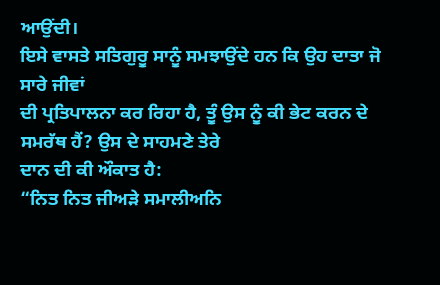ਆਉਂਦੀ।
ਇਸੇ ਵਾਸਤੇ ਸਤਿਗੁਰੂ ਸਾਨੂੰ ਸਮਝਾਉਂਦੇ ਹਨ ਕਿ ਉਹ ਦਾਤਾ ਜੋ ਸਾਰੇ ਜੀਵਾਂ
ਦੀ ਪ੍ਰਤਿਪਾਲਨਾ ਕਰ ਰਿਹਾ ਹੈ, ਤੂੰ ਉਸ ਨੂੰ ਕੀ ਭੇਟ ਕਰਨ ਦੇ ਸਮਰੱਥ ਹੈਂ? ਉਸ ਦੇ ਸਾਹਮਣੇ ਤੇਰੇ
ਦਾਨ ਦੀ ਕੀ ਔਕਾਤ ਹੈ:
“ਨਿਤ ਨਿਤ ਜੀਅੜੇ ਸਮਾਲੀਅਨਿ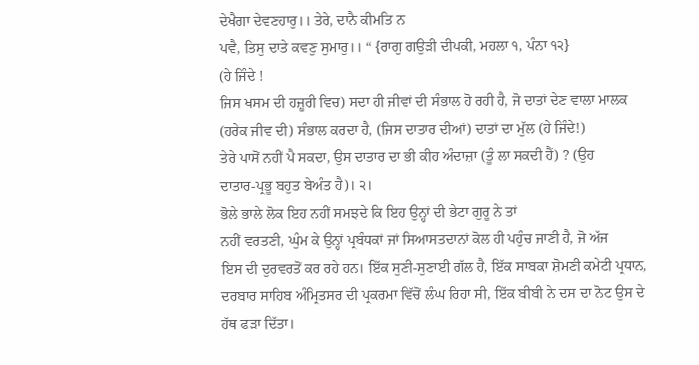ਦੇਖੈਗਾ ਦੇਵਣਹਾਰੁ।। ਤੇਰੇ, ਦਾਨੈ ਕੀਮਤਿ ਨ
ਪਵੈ, ਤਿਸੁ ਦਾਤੇ ਕਵਣੁ ਸੁਮਾਰੁ।। “ {ਰਾਗੁ ਗਉੜੀ ਦੀਪਕੀ, ਮਹਲਾ ੧, ਪੰਨਾ ੧੨}
(ਹੇ ਜਿੰਦੇ !
ਜਿਸ ਖਸਮ ਦੀ ਹਜ਼ੂਰੀ ਵਿਚ) ਸਦਾ ਹੀ ਜੀਵਾਂ ਦੀ ਸੰਭਾਲ ਹੋ ਰਹੀ ਹੈ, ਜੋ ਦਾਤਾਂ ਦੇਣ ਵਾਲਾ ਮਾਲਕ
(ਹਰੇਕ ਜੀਵ ਦੀ) ਸੰਭਾਲ ਕਰਦਾ ਹੈ, (ਜਿਸ ਦਾਤਾਰ ਦੀਆਂ) ਦਾਤਾਂ ਦਾ ਮੁੱਲ (ਹੇ ਜਿੰਦੇ!)
ਤੇਰੇ ਪਾਸੋਂ ਨਹੀਂ ਪੈ ਸਕਦਾ, ਉਸ ਦਾਤਾਰ ਦਾ ਭੀ ਕੀਹ ਅੰਦਾਜ਼ਾ (ਤੂੰ ਲਾ ਸਕਦੀ ਹੈਂ) ? (ਉਹ
ਦਾਤਾਰ-ਪ੍ਰਭੂ ਬਹੁਤ ਬੇਅੰਤ ਹੈ)। ੨।
ਭੋਲੇ ਭਾਲੇ ਲੋਕ ਇਹ ਨਹੀਂ ਸਮਝਦੇ ਕਿ ਇਹ ਉਨ੍ਹਾਂ ਦੀ ਭੇਟਾ ਗੁਰੂ ਨੇ ਤਾਂ
ਨਹੀਂ ਵਰਤਣੀ, ਘੁੰਮ ਕੇ ਉਨ੍ਹਾਂ ਪ੍ਰਬੰਧਕਾਂ ਜਾਂ ਸਿਆਸਤਦਾਨਾਂ ਕੋਲ ਹੀ ਪਹੁੰਚ ਜਾਣੀ ਹੈ, ਜੋ ਅੱਜ
ਇਸ ਦੀ ਦੁਰਵਰਤੋਂ ਕਰ ਰਹੇ ਹਨ। ਇੱਕ ਸੁਣੀ-ਸੁਣਾਈ ਗੱਲ ਹੈ, ਇੱਕ ਸਾਬਕਾ ਸ਼ੋਮਣੀ ਕਮੇਟੀ ਪ੍ਰਧਾਨ,
ਦਰਬਾਰ ਸਾਹਿਬ ਅੰਮ੍ਰਿਤਸਰ ਦੀ ਪ੍ਰਕਰਮਾ ਵਿੱਚੋਂ ਲੰਘ ਰਿਹਾ ਸੀ, ਇੱਕ ਬੀਬੀ ਨੇ ਦਸ ਦਾ ਨੋਟ ਉਸ ਦੇ
ਹੱਥ ਫੜਾ ਦਿੱਤਾ।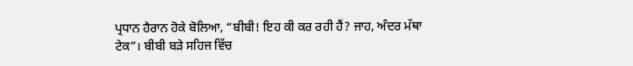ਪ੍ਰਧਾਨ ਹੈਰਾਨ ਹੋਕੇ ਬੋਲਿਆ, “ਬੀਬੀ! ਇਹ ਕੀ ਕਰ ਰਹੀ ਹੈਂ? ਜਾਹ, ਅੰਦਰ ਮੱਥਾ
ਟੇਕ”। ਬੀਬੀ ਬੜੇ ਸਹਿਜ ਵਿੱਚ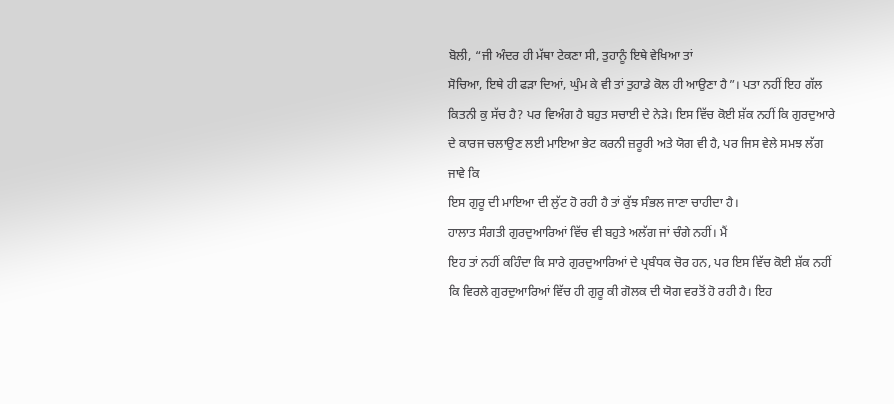ਬੋਲੀ, “ਜੀ ਅੰਦਰ ਹੀ ਮੱਥਾ ਟੇਕਣਾ ਸੀ, ਤੁਹਾਨੂੰ ਇਥੇ ਵੇਖਿਆ ਤਾਂ
ਸੋਚਿਆ, ਇਥੇ ਹੀ ਫੜਾ ਦਿਆਂ, ਘੁੰਮ ਕੇ ਵੀ ਤਾਂ ਤੁਹਾਡੇ ਕੋਲ ਹੀ ਆਉਣਾ ਹੈ”। ਪਤਾ ਨਹੀਂ ਇਹ ਗੱਲ
ਕਿਤਨੀ ਕੁ ਸੱਚ ਹੈ? ਪਰ ਵਿਅੰਗ ਹੈ ਬਹੁਤ ਸਚਾਈ ਦੇ ਨੇੜੇ। ਇਸ ਵਿੱਚ ਕੋਈ ਸ਼ੱਕ ਨਹੀਂ ਕਿ ਗੁਰਦੁਆਰੇ
ਦੇ ਕਾਰਜ ਚਲਾਉਣ ਲਈ ਮਾਇਆ ਭੇਟ ਕਰਨੀ ਜ਼ਰੂਰੀ ਅਤੇ ਯੋਗ ਵੀ ਹੈ, ਪਰ ਜਿਸ ਵੇਲੇ ਸਮਝ ਲੱਗ ਜਾਵੇ ਕਿ
ਇਸ ਗੁਰੂ ਦੀ ਮਾਇਆ ਦੀ ਲੁੱਟ ਹੋ ਰਹੀ ਹੈ ਤਾਂ ਕੁੱਝ ਸੰਭਲ ਜਾਣਾ ਚਾਹੀਦਾ ਹੈ।
ਹਾਲਾਤ ਸੰਗਤੀ ਗੁਰਦੁਆਰਿਆਂ ਵਿੱਚ ਵੀ ਬਹੁਤੇ ਅਲੱਗ ਜਾਂ ਚੰਗੇ ਨਹੀਂ। ਮੈਂ
ਇਹ ਤਾਂ ਨਹੀਂ ਕਹਿੰਦਾ ਕਿ ਸਾਰੇ ਗੁਰਦੁਆਰਿਆਂ ਦੇ ਪ੍ਰਬੰਧਕ ਚੋਰ ਹਨ, ਪਰ ਇਸ ਵਿੱਚ ਕੋਈ ਸ਼ੱਕ ਨਹੀਂ
ਕਿ ਵਿਰਲੇ ਗੁਰਦੁਆਰਿਆਂ ਵਿੱਚ ਹੀ ਗੁਰੂ ਕੀ ਗੋਲਕ ਦੀ ਯੋਗ ਵਰਤੋਂ ਹੋ ਰਹੀ ਹੈ। ਇਹ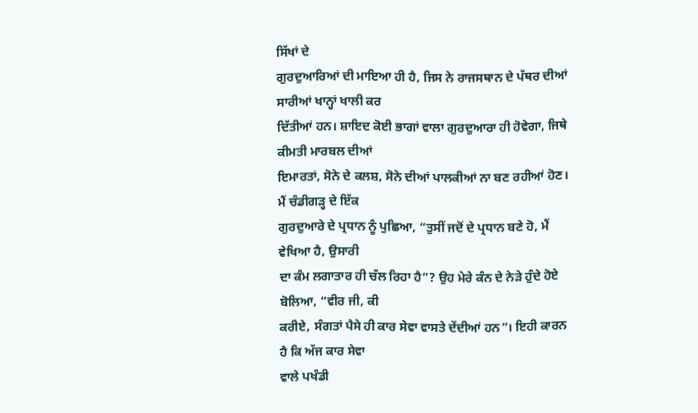ਸਿੱਖਾਂ ਦੇ
ਗੁਰਦੁਆਰਿਆਂ ਦੀ ਮਾਇਆ ਹੀ ਹੈ, ਜਿਸ ਨੇ ਰਾਜਸਥਾਨ ਦੇ ਪੱਥਰ ਦੀਆਂ ਸਾਰੀਆਂ ਖਾਨ੍ਹਾਂ ਖਾਲੀ ਕਰ
ਦਿੱਤੀਆਂ ਹਨ। ਸ਼ਾਇਦ ਕੋਈ ਭਾਗਾਂ ਵਾਲਾ ਗੁਰਦੁਆਰਾ ਹੀ ਹੋਵੇਗਾ, ਜਿਥੇ ਕੀਮਤੀ ਮਾਰਬਲ ਦੀਆਂ
ਇਮਾਰਤਾਂ, ਸੋਨੇ ਦੇ ਕਲਸ਼, ਸੋਨੇ ਦੀਆਂ ਪਾਲਕੀਆਂ ਨਾ ਬਣ ਰਹੀਆਂ ਹੋਣ। ਮੈਂ ਚੰਡੀਗੜ੍ਹ ਦੇ ਇੱਕ
ਗੁਰਦੁਆਰੇ ਦੇ ਪ੍ਰਧਾਨ ਨੂੰ ਪੁਛਿਆ, “ਤੁਸੀਂ ਜਦੋਂ ਦੇ ਪ੍ਰਧਾਨ ਬਣੇ ਹੋ, ਮੈਂ ਵੇਖਿਆ ਹੈ, ਉਸਾਰੀ
ਦਾ ਕੰਮ ਲਗਾਤਾਰ ਹੀ ਚੱਲ ਰਿਹਾ ਹੈ”? ਉਹ ਮੇਰੇ ਕੰਨ ਦੇ ਨੇੜੇ ਹੁੰਦੇ ਹੋਏ ਬੋਲਿਆ, “ਵੀਰ ਜੀ, ਕੀ
ਕਰੀਏ, ਸੰਗਤਾਂ ਪੈਸੇ ਹੀ ਕਾਰ ਸੇਵਾ ਵਾਸਤੇ ਦੇਂਦੀਆਂ ਹਨ”। ਇਹੀ ਕਾਰਨ ਹੈ ਕਿ ਅੱਜ ਕਾਰ ਸੇਵਾ
ਵਾਲੇ ਪਖੰਡੀ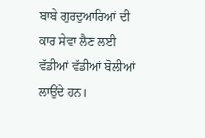ਬਾਬੇ ਗੁਰਦੁਆਰਿਆਂ ਦੀ ਕਾਰ ਸੇਵਾ ਲੈਣ ਲਈ ਵੱਡੀਆਂ ਵੱਡੀਆਂ ਬੋਲੀਆਂ ਲਾਉਂਦੇ ਹਨ।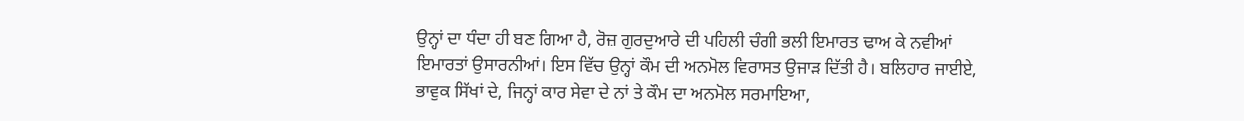ਉਨ੍ਹਾਂ ਦਾ ਧੰਦਾ ਹੀ ਬਣ ਗਿਆ ਹੈ, ਰੋਜ਼ ਗੁਰਦੁਆਰੇ ਦੀ ਪਹਿਲੀ ਚੰਗੀ ਭਲੀ ਇਮਾਰਤ ਢਾਅ ਕੇ ਨਵੀਆਂ
ਇਮਾਰਤਾਂ ਉਸਾਰਨੀਆਂ। ਇਸ ਵਿੱਚ ਉਨ੍ਹਾਂ ਕੌਮ ਦੀ ਅਨਮੋਲ ਵਿਰਾਸਤ ਉਜਾੜ ਦਿੱਤੀ ਹੈ। ਬਲਿਹਾਰ ਜਾਈਏ,
ਭਾਵੁਕ ਸਿੱਖਾਂ ਦੇ, ਜਿਨ੍ਹਾਂ ਕਾਰ ਸੇਵਾ ਦੇ ਨਾਂ ਤੇ ਕੌਮ ਦਾ ਅਨਮੋਲ ਸਰਮਾਇਆ,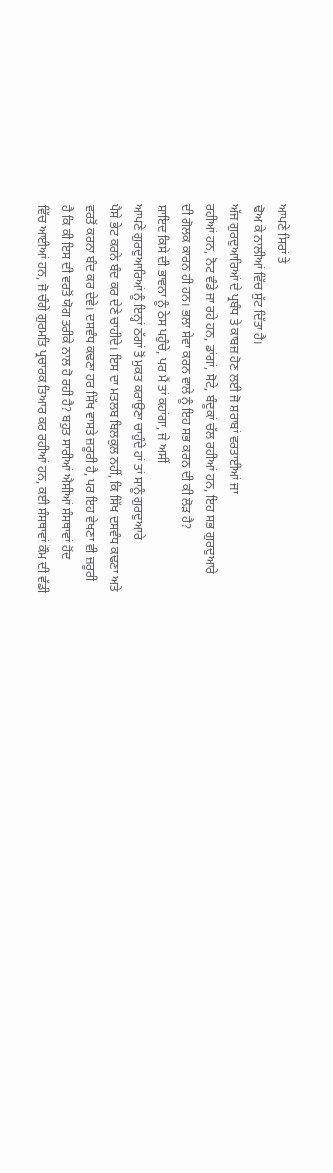ਆਪਣੇ ਸਿਰਾਂ ਤੇ
ਢੋਅ ਕੇ ਨਾਲੀਆਂ ਵਿੱਚ ਸੁੱਟ ਦਿੱਤਾ ਹੈ।
ਅੱਜ ਗੁਰਦੁਆਰਿਆਂ ਦੇ ਪ੍ਰਬੰਧ ਤੇ ਕਾਬਜ਼ ਹੋਣ ਲਈ ਜੋ ਸ਼ਰਾਬਾਂ ਵਰਤਾਈਆਂ ਜਾ
ਰਹੀਆਂ ਹਨ, ਨੋਟ ਵੰਡੇ ਜਾ ਰਹੇ ਹਨ, ਡਾਂਗਾਂ, ਸੋਟੇ, ਬੰਦੂਕਾਂ ਚੱਲ ਰਹੀਆਂ ਹਨ, ਇਹ ਸਭ ਗੁਰਦੁਆਰੇ
ਦੀ ਗੋਲਕ ਕਾਰਨ ਹੀ ਹਨ। ਭਲਾ ਸੇਵਾ ਕਰਨ ਵਾਲੇ ਨੂੰ ਇਹ ਸਭ ਕਰਨ ਦੀ ਕੀ ਲੋੜ ਹੈ?
ਸ਼ਾਇਦ ਕਿਸੇ ਦੀ ਭਾਵਨਾ ਨੂੰ ਠੇਸ ਪਹੁੰਚੇ, ਪਰ ਮੈਂ ਤਾਂ ਕਹਾਂਗਾ, ਜੇ ਅਸੀਂ
ਆਪਣੇ ਗੁਰਦੁਆਰਿਆਂ ਨੂੰ ਇਨ੍ਹਾਂ ਠੱਗਾਂ ਤੋਂ ਮੁਕਤ ਕਰਾਉਣਾ ਚਾਹੁੰਦੇ ਹਾਂ ਤਾਂ ਸਾਨੂੰ ਗੁਰਦੁਆਰੇ
ਪੈਸੇ ਭੇਟ ਕਰਨੇ ਬੰਦ ਕਰ ਦੇਣੇ ਚਾਹੀਦੇ। ਇਸ ਦਾ ਮਤਲਬ ਬਿਲਕੁਲ ਨਹੀਂ, ਕਿ ਸਿੱਖ ਦਸਵੰਧ ਕਢਣਾ ਅਤੇ
ਵਰਤੋਂ ਕਰਨਾ ਬੰਦ ਕਰ ਦੇਵੇ। ਦਸਵੰਧ ਕਢਣਾ ਹਰ ਸਿੱਖ ਵਾਸਤੇ ਜ਼ਰੂਰੀ ਹੈ, ਪਰ ਇਹ ਵੇਖਣਾ ਵੀ ਜ਼ਰੂਰੀ
ਹੈ ਕਿ ਕੀ ਇਸ ਦੀ ਵਰਤੋਂ ਯੋਗ ਤਰੀਕੇ ਨਾਲ ਹੋ ਰਹੀ ਹੈ? ਬਹੁਤ ਸਾਰੀਆਂ ਐਸੀਆਂ ਸੰਸਥਾਵਾਂ ਹੋਂਦ
ਵਿੱਚ ਆਈਆਂ ਹਨ, ਜੋ ਚੰਗੇ ਗੁਰਮਤਿ ਪ੍ਰਚਾਰਕ ਤਿਆਰ ਕਰ ਰਹੀਆਂ ਹਨ, ਕਈ ਸੰਸਥਾਵਾਂ ਕੌਮ ਦੀ ਵੱਡੀ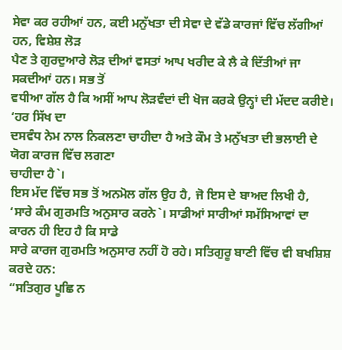ਸੇਵਾ ਕਰ ਰਹੀਆਂ ਹਨ, ਕਈ ਮਨੁੱਖਤਾ ਦੀ ਸੇਵਾ ਦੇ ਵੱਡੇ ਕਾਰਜਾਂ ਵਿੱਚ ਲੱਗੀਆਂ ਹਨ, ਵਿਸ਼ੇਸ਼ ਲੋੜ
ਪੈਣ ਤੇ ਗੁਰਦੁਆਰੇ ਲੋੜ ਦੀਆਂ ਵਸਤਾਂ ਆਪ ਖਰੀਦ ਕੇ ਲੈ ਕੇ ਦਿੱਤੀਆਂ ਜਾ ਸਕਦੀਆਂ ਹਨ। ਸਭ ਤੋਂ
ਵਧੀਆ ਗੱਲ ਹੈ ਕਿ ਅਸੀਂ ਆਪ ਲੋੜਵੰਦਾਂ ਦੀ ਖੋਜ ਕਰਕੇ ਉਨ੍ਹਾਂ ਦੀ ਮੱਦਦ ਕਰੀਏ। ‘ਹਰ ਸਿੱਖ ਦਾ
ਦਸਵੰਧ ਨੇਮ ਨਾਲ ਨਿਕਲਣਾ ਚਾਹੀਦਾ ਹੈ ਅਤੇ ਕੌਮ ਤੇ ਮਨੁੱਖਤਾ ਦੀ ਭਲਾਈ ਦੇ ਯੋਗ ਕਾਰਜ ਵਿੱਚ ਲਗਣਾ
ਚਾਹੀਦਾ ਹੈ`।
ਇਸ ਮੱਦ ਵਿੱਚ ਸਭ ਤੋਂ ਅਨਮੋਲ ਗੱਲ ਉਹ ਹੈ, ਜੋ ਇਸ ਦੇ ਬਾਅਦ ਲਿਖੀ ਹੈ,
‘ਸਾਰੇ ਕੰਮ ਗੁਰਮਤਿ ਅਨੁਸਾਰ ਕਰਨੇ`। ਸਾਡੀਆਂ ਸਾਰੀਆਂ ਸਮੱਸਿਆਵਾਂ ਦਾ ਕਾਰਨ ਹੀ ਇਹ ਹੈ ਕਿ ਸਾਡੇ
ਸਾਰੇ ਕਾਰਜ ਗੁਰਮਤਿ ਅਨੁਸਾਰ ਨਹੀਂ ਹੋ ਰਹੇ। ਸਤਿਗੁਰੂ ਬਾਣੀ ਵਿੱਚ ਵੀ ਬਖਸ਼ਿਸ਼ ਕਰਦੇ ਹਨ:
“ਸਤਿਗੁਰ ਪੂਛਿ ਨ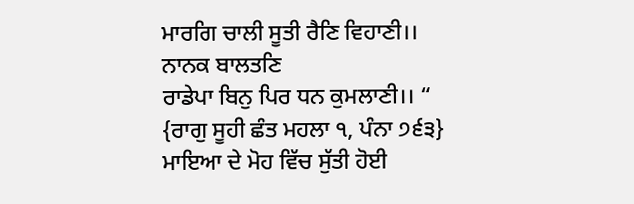ਮਾਰਗਿ ਚਾਲੀ ਸੂਤੀ ਰੈਣਿ ਵਿਹਾਣੀ।। ਨਾਨਕ ਬਾਲਤਣਿ
ਰਾਡੇਪਾ ਬਿਨੁ ਪਿਰ ਧਨ ਕੁਮਲਾਣੀ।। “ {ਰਾਗੁ ਸੂਹੀ ਛੰਤ ਮਹਲਾ ੧, ਪੰਨਾ ੭੬੩}
ਮਾਇਆ ਦੇ ਮੋਹ ਵਿੱਚ ਸੁੱਤੀ ਹੋਈ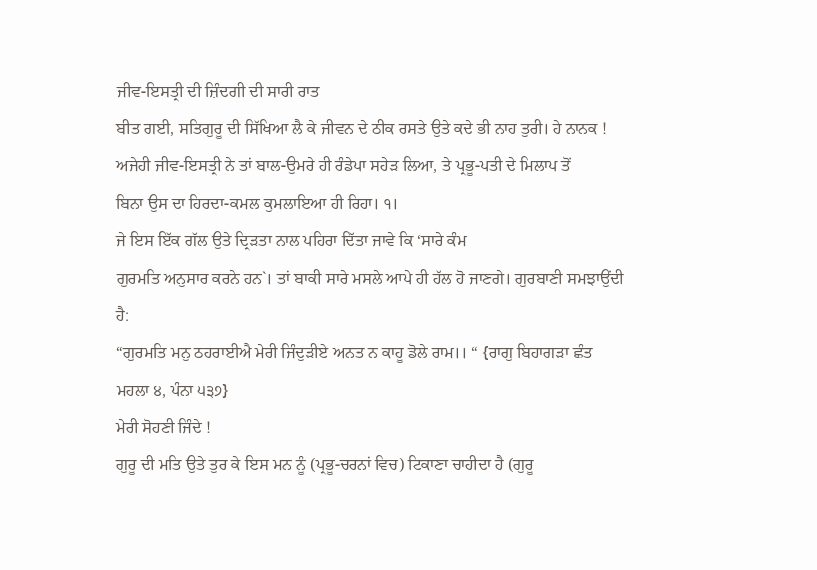ਜੀਵ-ਇਸਤ੍ਰੀ ਦੀ ਜ਼ਿੰਦਗੀ ਦੀ ਸਾਰੀ ਰਾਤ
ਬੀਤ ਗਈ, ਸਤਿਗੁਰੂ ਦੀ ਸਿੱਖਿਆ ਲੈ ਕੇ ਜੀਵਨ ਦੇ ਠੀਕ ਰਸਤੇ ਉਤੇ ਕਦੇ ਭੀ ਨਾਹ ਤੁਰੀ। ਹੇ ਨਾਨਕ !
ਅਜੇਹੀ ਜੀਵ-ਇਸਤ੍ਰੀ ਨੇ ਤਾਂ ਬਾਲ-ਉਮਰੇ ਹੀ ਰੰਡੇਪਾ ਸਹੇੜ ਲਿਆ, ਤੇ ਪ੍ਰਭੂ-ਪਤੀ ਦੇ ਮਿਲਾਪ ਤੋਂ
ਬਿਨਾ ਉਸ ਦਾ ਹਿਰਦਾ-ਕਮਲ ਕੁਮਲਾਇਆ ਹੀ ਰਿਹਾ। ੧।
ਜੇ ਇਸ ਇੱਕ ਗੱਲ ਉਤੇ ਦ੍ਰਿੜਤਾ ਨਾਲ ਪਹਿਰਾ ਦਿੱਤਾ ਜਾਵੇ ਕਿ ‘ਸਾਰੇ ਕੰਮ
ਗੁਰਮਤਿ ਅਨੁਸਾਰ ਕਰਨੇ ਹਨ`। ਤਾਂ ਬਾਕੀ ਸਾਰੇ ਮਸਲੇ ਆਪੇ ਹੀ ਹੱਲ ਹੋ ਜਾਣਗੇ। ਗੁਰਬਾਣੀ ਸਮਝਾਉਂਦੀ
ਹੈ:
“ਗੁਰਮਤਿ ਮਨੁ ਠਹਰਾਈਐ ਮੇਰੀ ਜਿੰਦੁੜੀਏ ਅਨਤ ਨ ਕਾਹੂ ਡੋਲੇ ਰਾਮ।। “ {ਰਾਗੁ ਬਿਹਾਗੜਾ ਛੰਤ
ਮਹਲਾ ੪, ਪੰਨਾ ੫੩੭}
ਮੇਰੀ ਸੋਹਣੀ ਜਿੰਦੇ !
ਗੁਰੂ ਦੀ ਮਤਿ ਉਤੇ ਤੁਰ ਕੇ ਇਸ ਮਨ ਨੂੰ (ਪ੍ਰਭੂ-ਚਰਨਾਂ ਵਿਚ) ਟਿਕਾਣਾ ਚਾਹੀਦਾ ਹੈ (ਗੁਰੂ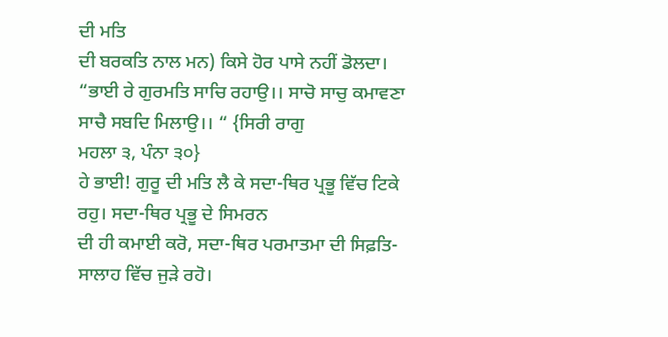ਦੀ ਮਤਿ
ਦੀ ਬਰਕਤਿ ਨਾਲ ਮਨ) ਕਿਸੇ ਹੋਰ ਪਾਸੇ ਨਹੀਂ ਡੋਲਦਾ।
“ਭਾਈ ਰੇ ਗੁਰਮਤਿ ਸਾਚਿ ਰਹਾਉ।। ਸਾਚੋ ਸਾਚੁ ਕਮਾਵਣਾ ਸਾਚੈ ਸਬਦਿ ਮਿਲਾਉ।। “ {ਸਿਰੀ ਰਾਗੁ
ਮਹਲਾ ੩, ਪੰਨਾ ੩੦}
ਹੇ ਭਾਈ! ਗੁਰੂ ਦੀ ਮਤਿ ਲੈ ਕੇ ਸਦਾ-ਥਿਰ ਪ੍ਰਭੂ ਵਿੱਚ ਟਿਕੇ ਰਹੁ। ਸਦਾ-ਥਿਰ ਪ੍ਰਭੂ ਦੇ ਸਿਮਰਨ
ਦੀ ਹੀ ਕਮਾਈ ਕਰੋ, ਸਦਾ-ਥਿਰ ਪਰਮਾਤਮਾ ਦੀ ਸਿਫ਼ਤਿ-ਸਾਲਾਹ ਵਿੱਚ ਜੁੜੇ ਰਹੋ।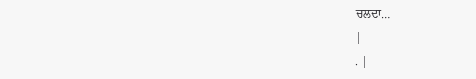ਚਲਦਾ…
|
. |